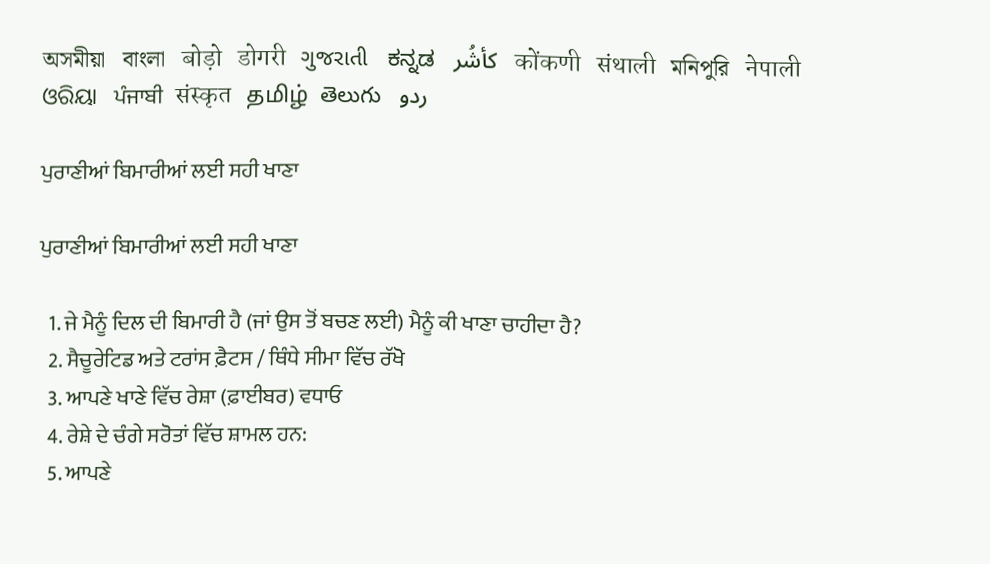অসমীয়া   বাংলা   बोड़ो   डोगरी   ગુજરાતી   ಕನ್ನಡ   كأشُر   कोंकणी   संथाली   মনিপুরি   नेपाली   ଓରିୟା   ਪੰਜਾਬੀ   संस्कृत   தமிழ்  తెలుగు   ردو

ਪੁਰਾਣੀਆਂ ਬਿਮਾਰੀਆਂ ਲਈ ਸਹੀ ਖਾਣਾ

ਪੁਰਾਣੀਆਂ ਬਿਮਾਰੀਆਂ ਲਈ ਸਹੀ ਖਾਣਾ

  1. ਜੇ ਮੈਨੂੰ ਦਿਲ ਦੀ ਬਿਮਾਰੀ ਹੈ (ਜਾਂ ਉਸ ਤੋਂ ਬਚਣ ਲਈ) ਮੈਨੂੰ ਕੀ ਖਾਣਾ ਚਾਹੀਦਾ ਹੈ?
  2. ਸੈਚੂਰੇਟਿਡ ਅਤੇ ਟਰਾਂਸ ਫ਼ੈਟਸ / ਥਿੰਧੇ ਸੀਮਾ ਵਿੱਚ ਰੱਖੋ
  3. ਆਪਣੇ ਖਾਣੇ ਵਿੱਚ ਰੇਸ਼ਾ (ਫ਼ਾਈਬਰ) ਵਧਾਓ
  4. ਰੇਸ਼ੇ ਦੇ ਚੰਗੇ ਸਰੋਤਾਂ ਵਿੱਚ ਸ਼ਾਮਲ ਹਨ:
  5. ਆਪਣੇ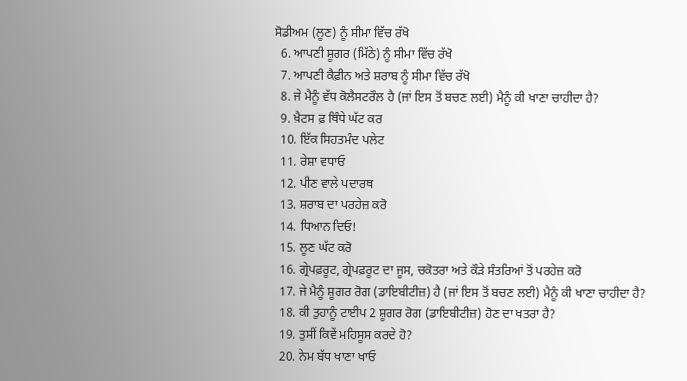ਸੋਡੀਅਮ (ਲੂਣ) ਨੂੰ ਸੀਮਾ ਵਿੱਚ ਰੱਖੋ
  6. ਆਪਣੀ ਸ਼ੂਗਰ (ਮਿੱਠੇ) ਨੂੰ ਸੀਮਾ ਵਿੱਚ ਰੱਖੋ
  7. ਆਪਣੀ ਕੈਫ਼ੀਨ ਅਤੇ ਸ਼ਰਾਬ ਨੂੰ ਸੀਮਾ ਵਿੱਚ ਰੱਖੋ
  8. ਜੇ ਮੈਨੂੰ ਵੱਧ ਕੋਲੈਸਟਰੌਲ ਹੈ (ਜਾਂ ਇਸ ਤੋਂ ਬਚਣ ਲਈ) ਮੈਨੂੰ ਕੀ ਖਾਣਾ ਚਾਹੀਦਾ ਹੈ?
  9. ਖ਼ੈਟਸ ਫ਼ ਥਿੰਧੇ ਘੱਟ ਕਰ
  10. ਇੱਕ ਸਿਹਤਮੰਦ ਪਲੇਟ
  11. ਰੇਸ਼ਾ ਵਧਾਓ
  12. ਪੀਣ ਵਾਲੇ ਪਦਾਰਥ
  13. ਸ਼ਰਾਬ ਦਾ ਪਰਹੇਜ਼ ਕਰੋ
  14. ਧਿਆਨ ਦਿਓ!
  15. ਲੂਣ ਘੱਟ ਕਰੋ
  16. ਗ੍ਰੇਪਫ਼ਰੂਟ, ਗ੍ਰੇਪਫ਼ਰੂਟ ਦਾ ਜੂਸ, ਚਕੋਤਰਾ ਅਤੇ ਕੌੜੇ ਸੰਤਰਿਆਂ ਤੋਂ ਪਰਹੇਜ਼ ਕਰੋ
  17. ਜੇ ਮੈਨੂੰ ਸ਼ੂਗਰ ਰੋਗ (ਡਾਇਬੀਟੀਜ਼) ਹੈ (ਜਾਂ ਇਸ ਤੋਂ ਬਚਣ ਲਈ) ਮੈਨੂੰ ਕੀ ਖਾਣਾ ਚਾਹੀਦਾ ਹੈ?
  18. ਕੀ ਤੁਹਾਨੂੰ ਟਾਈਪ 2 ਸ਼ੂਗਰ ਰੋਗ (ਡਾਇਬੀਟੀਜ਼) ਹੋਣ ਦਾ ਖਤਰਾ ਹੈ?
  19. ਤੁਸੀਂ ਕਿਵੇਂ ਮਹਿਸੂਸ ਕਰਦੇ ਹੋ?
  20. ਨੇਮ ਬੱਧ ਖਾਣਾ ਖਾਓ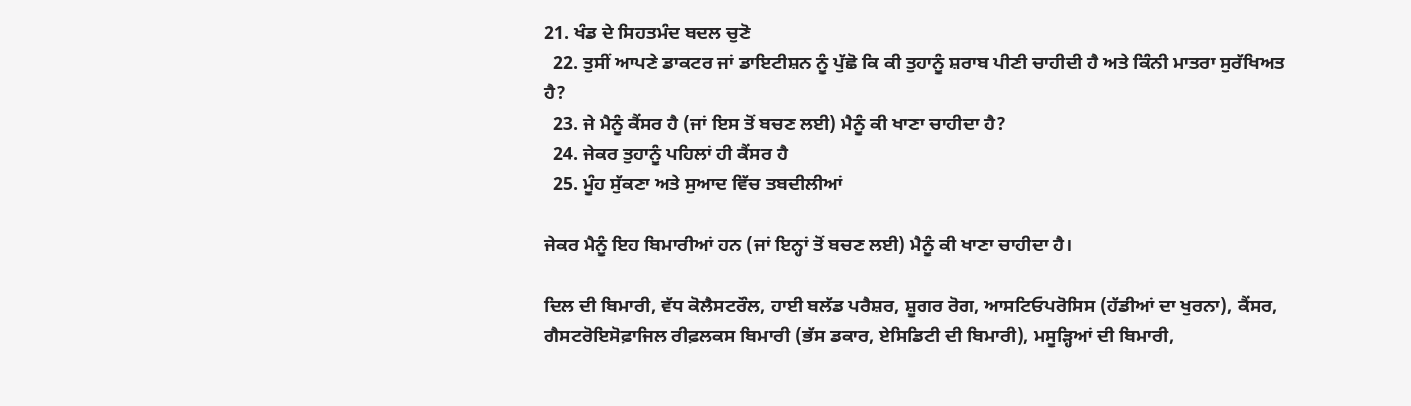21. ਖੰਡ ਦੇ ਸਿਹਤਮੰਦ ਬਦਲ ਚੁਣੋ
  22. ਤੁਸੀਂ ਆਪਣੇ ਡਾਕਟਰ ਜਾਂ ਡਾਇਟੀਸ਼ਨ ਨੂੰ ਪੁੱਛੋ ਕਿ ਕੀ ਤੁਹਾਨੂੰ ਸ਼ਰਾਬ ਪੀਣੀ ਚਾਹੀਦੀ ਹੈ ਅਤੇ ਕਿੰਨੀ ਮਾਤਰਾ ਸੁਰੱਖਿਅਤ ਹੈ?
  23. ਜੇ ਮੈਨੂੰ ਕੈਂਸਰ ਹੈ (ਜਾਂ ਇਸ ਤੋਂ ਬਚਣ ਲਈ) ਮੈਨੂੰ ਕੀ ਖਾਣਾ ਚਾਹੀਦਾ ਹੈ?
  24. ਜੇਕਰ ਤੁਹਾਨੂੰ ਪਹਿਲਾਂ ਹੀ ਕੈਂਸਰ ਹੈ
  25. ਮੂੰਹ ਸੁੱਕਣਾ ਅਤੇ ਸੁਆਦ ਵਿੱਚ ਤਬਦੀਲੀਆਂ

ਜੇਕਰ ਮੈਨੂੰ ਇਹ ਬਿਮਾਰੀਆਂ ਹਨ (ਜਾਂ ਇਨ੍ਹਾਂ ਤੋਂ ਬਚਣ ਲਈ) ਮੈਨੂੰ ਕੀ ਖਾਣਾ ਚਾਹੀਦਾ ਹੈ।

ਦਿਲ ਦੀ ਬਿਮਾਰੀ, ਵੱਧ ਕੋਲੈਸਟਰੌਲ, ਹਾਈ ਬਲੱਡ ਪਰੈਸ਼ਰ, ਸ਼ੂਗਰ ਰੋਗ, ਆਸਟਿਓਪਰੋਸਿਸ (ਹੱਡੀਆਂ ਦਾ ਖੁਰਨਾ), ਕੈਂਸਰ, ਗੈਸਟਰੋਇਸੋਫ਼ਾਜਿਲ ਰੀਫ਼ਲਕਸ ਬਿਮਾਰੀ (ਭੱਸ ਡਕਾਰ, ਏਸਿਡਿਟੀ ਦੀ ਬਿਮਾਰੀ), ਮਸੂੜ੍ਹਿਆਂ ਦੀ ਬਿਮਾਰੀ,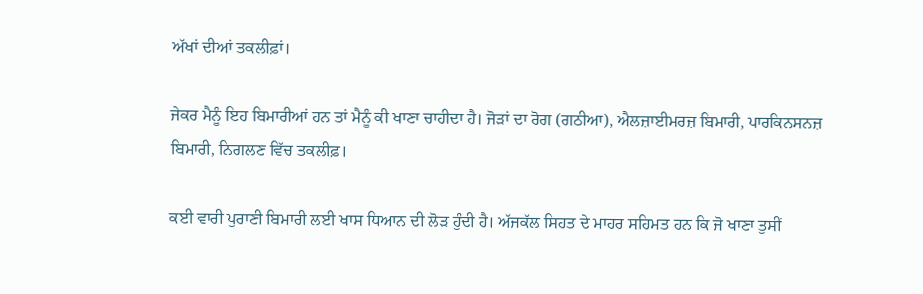ਅੱਖਾਂ ਦੀਆਂ ਤਕਲੀਫ਼ਾਂ।

ਜੇਕਰ ਮੈਨੂੰ ਇਹ ਬਿਮਾਰੀਆਂ ਹਨ ਤਾਂ ਮੈਨੂੰ ਕੀ ਖਾਣਾ ਚਾਹੀਦਾ ਹੈ। ਜੋੜਾਂ ਦਾ ਰੋਗ (ਗਠੀਆ), ਐਲਜ਼ਾਈਮਰਜ਼ ਬਿਮਾਰੀ, ਪਾਰਕਿਨਸਨਜ਼ ਬਿਮਾਰੀ, ਨਿਗਲਣ ਵਿੱਚ ਤਕਲੀਫ਼।

ਕਈ ਵਾਰੀ ਪੁਰਾਣੀ ਬਿਮਾਰੀ ਲਈ ਖਾਸ ਧਿਆਨ ਦੀ ਲੋੜ ਹੁੰਦੀ ਹੈ। ਅੱਜਕੱਲ ਸਿਹਤ ਦੇ ਮਾਹਰ ਸਹਿਮਤ ਹਨ ਕਿ ਜੋ ਖਾਣਾ ਤੁਸੀਂ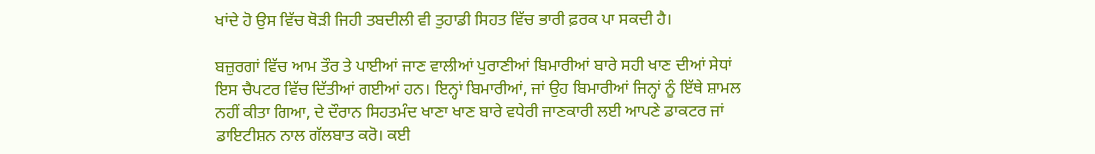ਖਾਂਦੇ ਹੋ ਉਸ ਵਿੱਚ ਥੋੜੀ ਜਿਹੀ ਤਬਦੀਲੀ ਵੀ ਤੁਹਾਡੀ ਸਿਹਤ ਵਿੱਚ ਭਾਰੀ ਫ਼ਰਕ ਪਾ ਸਕਦੀ ਹੈ।

ਬਜ਼ੁਰਗਾਂ ਵਿੱਚ ਆਮ ਤੌਰ ਤੇ ਪਾਈਆਂ ਜਾਣ ਵਾਲੀਆਂ ਪੁਰਾਣੀਆਂ ਬਿਮਾਰੀਆਂ ਬਾਰੇ ਸਹੀ ਖਾਣ ਦੀਆਂ ਸੇਧਾਂ ਇਸ ਚੈਪਟਰ ਵਿੱਚ ਦਿੱਤੀਆਂ ਗਈਆਂ ਹਨ। ਇਨ੍ਹਾਂ ਬਿਮਾਰੀਆਂ, ਜਾਂ ਉਹ ਬਿਮਾਰੀਆਂ ਜਿਨ੍ਹਾਂ ਨੂੰ ਇੱਥੇ ਸ਼ਾਮਲ ਨਹੀਂ ਕੀਤਾ ਗਿਆ, ਦੇ ਦੌਰਾਨ ਸਿਹਤਮੰਦ ਖਾਣਾ ਖਾਣ ਬਾਰੇ ਵਧੇਰੀ ਜਾਣਕਾਰੀ ਲਈ ਆਪਣੇ ਡਾਕਟਰ ਜਾਂ ਡਾਇਟੀਸ਼ਨ ਨਾਲ ਗੱਲਬਾਤ ਕਰੋ। ਕਈ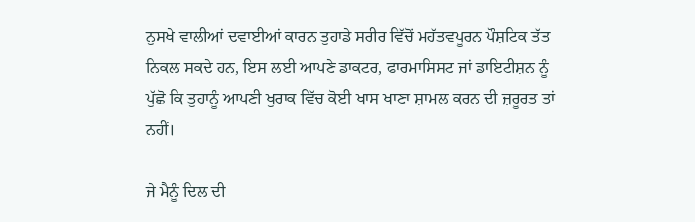ਨੁਸਖੇ ਵਾਲੀਆਂ ਦਵਾਈਆਂ ਕਾਰਨ ਤੁਹਾਡੇ ਸਰੀਰ ਵਿੱਚੋਂ ਮਹੱਤਵਪੂਰਨ ਪੌਸ਼ਟਿਕ ਤੱਤ ਨਿਕਲ ਸਕਦੇ ਹਨ, ਇਸ ਲਈ ਆਪਣੇ ਡਾਕਟਰ, ਫਾਰਮਾਸਿਸਟ ਜਾਂ ਡਾਇਟੀਸ਼ਨ ਨੂੰ ਪੁੱਛੋ ਕਿ ਤੁਹਾਨੂੰ ਆਪਣੀ ਖੁਰਾਕ ਵਿੱਚ ਕੋਈ ਖਾਸ ਖਾਣਾ ਸ਼ਾਮਲ ਕਰਨ ਦੀ ਜ਼ਰੂਰਤ ਤਾਂ ਨਹੀਂ।

ਜੇ ਮੈਨੂੰ ਦਿਲ ਦੀ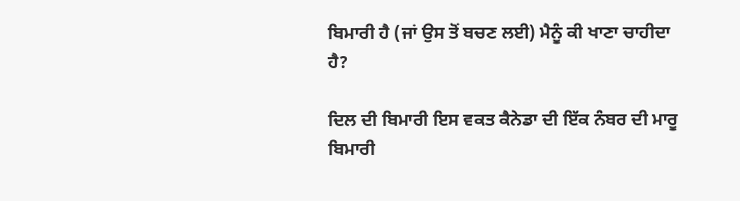ਬਿਮਾਰੀ ਹੈ (ਜਾਂ ਉਸ ਤੋਂ ਬਚਣ ਲਈ) ਮੈਨੂੰ ਕੀ ਖਾਣਾ ਚਾਹੀਦਾ ਹੈ?

ਦਿਲ ਦੀ ਬਿਮਾਰੀ ਇਸ ਵਕਤ ਕੈਨੇਡਾ ਦੀ ਇੱਕ ਨੰਬਰ ਦੀ ਮਾਰੂ ਬਿਮਾਰੀ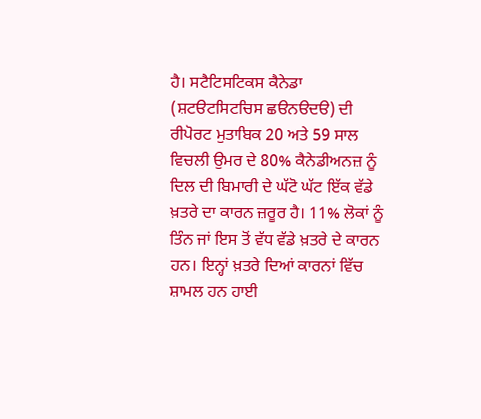ਹੈ। ਸਟੈਟਿਸਟਿਕਸ ਕੈਨੇਡਾ (ਸ਼ਟੳਟਸਿਟਚਿਸ ਛੳਨੳਦੳ) ਦੀ ਰੀਪੋਰਟ ਮੁਤਾਬਿਕ 20 ਅਤੇ 59 ਸਾਲ ਵਿਚਲੀ ਉਮਰ ਦੇ 80% ਕੈਨੇਡੀਅਨਜ਼ ਨੂੰ ਦਿਲ ਦੀ ਬਿਮਾਰੀ ਦੇ ਘੱਟੋ ਘੱਟ ਇੱਕ ਵੱਡੇ ਖ਼ਤਰੇ ਦਾ ਕਾਰਨ ਜ਼ਰੂਰ ਹੈ। 11% ਲੋਕਾਂ ਨੂੰ ਤਿੰਨ ਜਾਂ ਇਸ ਤੋਂ ਵੱਧ ਵੱਡੇ ਖ਼ਤਰੇ ਦੇ ਕਾਰਨ ਹਨ। ਇਨ੍ਹਾਂ ਖ਼ਤਰੇ ਦਿਆਂ ਕਾਰਨਾਂ ਵਿੱਚ ਸ਼ਾਮਲ ਹਨ ਹਾਈ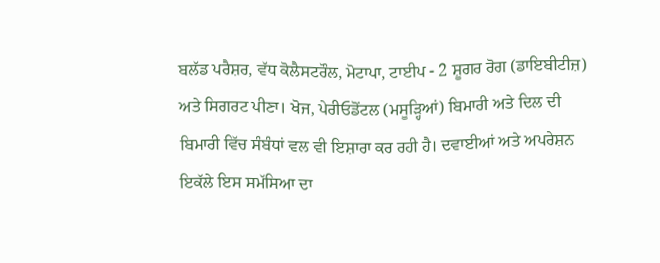ਬਲੱਡ ਪਰੈਸ਼ਰ, ਵੱਧ ਕੋਲੈਸਟਰੌਲ, ਮੋਟਾਪਾ, ਟਾਈਪ - 2 ਸ਼ੂਗਰ ਰੋਗ (ਡਾਇਬੀਟੀਜ਼) ਅਤੇ ਸਿਗਰਟ ਪੀਣਾ। ਖੋਜ, ਪੇਰੀਓਡੋਂਟਲ (ਮਸੂੜ੍ਹਿਆਂ) ਬਿਮਾਰੀ ਅਤੇ ਦਿਲ ਦੀ ਬਿਮਾਰੀ ਵਿੱਚ ਸੰਬੰਧਾਂ ਵਲ ਵੀ ਇਸ਼ਾਰਾ ਕਰ ਰਹੀ ਹੈ। ਦਵਾਈਆਂ ਅਤੇ ਅਪਰੇਸ਼ਨ ਇਕੱਲੇ ਇਸ ਸਮੱਸਿਆ ਦਾ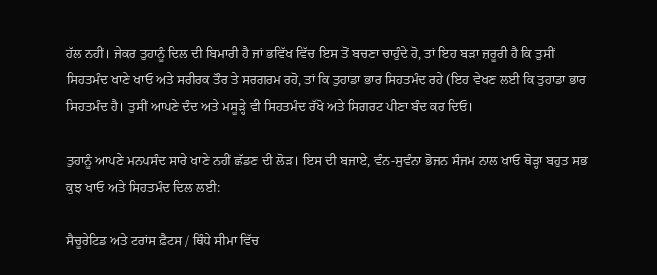ਹੱਲ ਨਹੀਂ। ਜੇਕਰ ਤੁਹਾਨੂੰ ਦਿਲ ਦੀ ਬਿਮਾਰੀ ਹੈ ਜਾਂ ਭਵਿੱਖ ਵਿੱਚ ਇਸ ਤੋਂ ਬਚਣਾ ਚਾਹੁੰਦੇ ਹੋ, ਤਾਂ ਇਹ ਬੜਾ ਜ਼ਰੂਰੀ ਹੈ ਕਿ ਤੁਸੀਂ ਸਿਹਤਮੰਦ ਖਾਣੇ ਖਾਓ ਅਤੇ ਸਰੀਰਕ ਤੌਰ ਤੇ ਸਰਗਰਮ ਰਹੋ, ਤਾਂ ਕਿ ਤੁਹਾਡਾ ਭਾਰ ਸਿਹਤਮੰਦ ਰਹੇ (ਇਹ ਵੇਖਣ ਲਈ ਕਿ ਤੁਹਾਡਾ ਭਾਰ ਸਿਹਤਮੰਦ ਹੈ। ਤੁਸੀਂ ਆਪਣੇ ਦੰਦ ਅਤੇ ਮਸੂੜ੍ਹੇ ਵੀ ਸਿਹਤਮੰਦ ਰੱਖੋ ਅਤੇ ਸਿਗਰਟ ਪੀਣਾ ਬੰਦ ਕਰ ਦਿਓ।

ਤੁਹਾਨੂੰ ਆਪਣੇ ਮਨਪਸੰਦ ਸਾਰੇ ਖਾਣੇ ਨਹੀਂ ਛੱਡਣ ਦੀ ਲੋੜ। ਇਸ ਦੀ ਬਜਾਏ, ਵੰਨ-ਸੁਵੰਨਾ ਭੋਜਨ ਸੰਜਮ ਨਾਲ ਖਾਓ ਥੋੜ੍ਹਾ ਬਹੁਤ ਸਭ ਕੁਝ ਖਾਓ ਅਤੇ ਸਿਹਤਮੰਦ ਦਿਲ ਲਈ:

ਸੈਚੂਰੇਟਿਡ ਅਤੇ ਟਰਾਂਸ ਫ਼ੈਟਸ / ਥਿੰਧੇ ਸੀਮਾ ਵਿੱਚ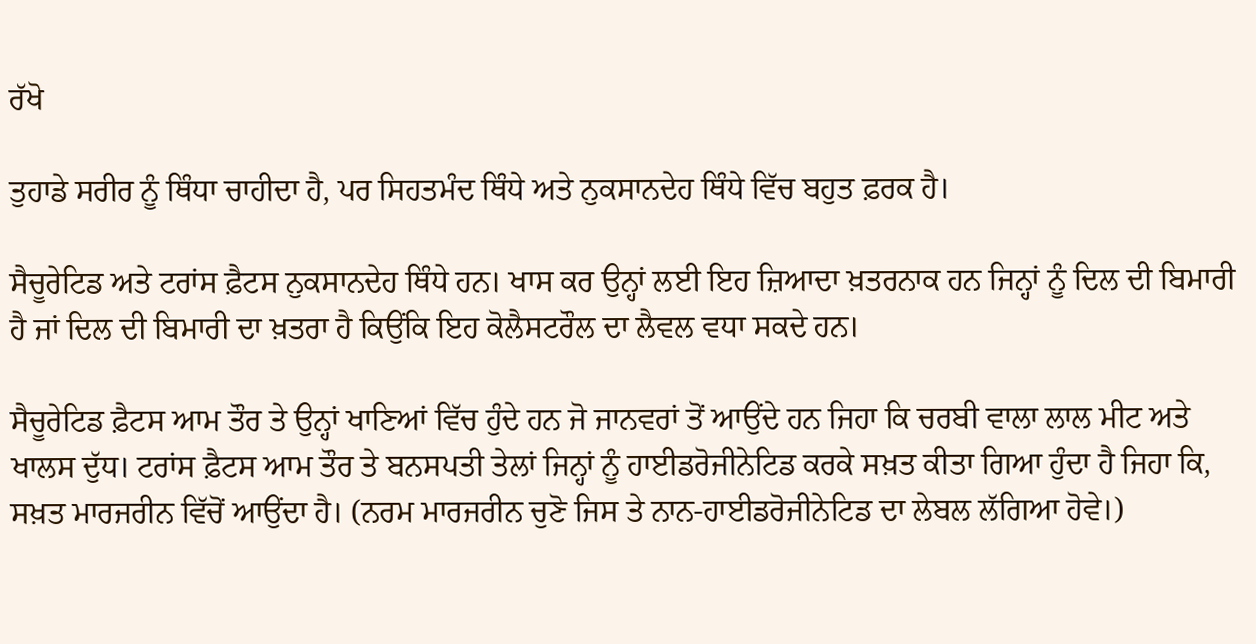ਰੱਖੋ

ਤੁਹਾਡੇ ਸਰੀਰ ਨੂੰ ਥਿੰਧਾ ਚਾਹੀਦਾ ਹੈ, ਪਰ ਸਿਹਤਮੰਦ ਥਿੰਧੇ ਅਤੇ ਨੁਕਸਾਨਦੇਹ ਥਿੰਧੇ ਵਿੱਚ ਬਹੁਤ ਫ਼ਰਕ ਹੈ।

ਸੈਚੂਰੇਟਿਡ ਅਤੇ ਟਰਾਂਸ ਫ਼ੈਟਸ ਨੁਕਸਾਨਦੇਹ ਥਿੰਧੇ ਹਨ। ਖਾਸ ਕਰ ਉਨ੍ਹਾਂ ਲਈ ਇਹ ਜ਼ਿਆਦਾ ਖ਼ਤਰਨਾਕ ਹਨ ਜਿਨ੍ਹਾਂ ਨੂੰ ਦਿਲ ਦੀ ਬਿਮਾਰੀ ਹੈ ਜਾਂ ਦਿਲ ਦੀ ਬਿਮਾਰੀ ਦਾ ਖ਼ਤਰਾ ਹੈ ਕਿਉਂਕਿ ਇਹ ਕੋਲੈਸਟਰੌਲ ਦਾ ਲੈਵਲ ਵਧਾ ਸਕਦੇ ਹਨ।

ਸੈਚੂਰੇਟਿਡ ਫ਼ੈਟਸ ਆਮ ਤੌਰ ਤੇ ਉਨ੍ਹਾਂ ਖਾਣਿਆਂ ਵਿੱਚ ਹੁੰਦੇ ਹਨ ਜੋ ਜਾਨਵਰਾਂ ਤੋਂ ਆਉਂਦੇ ਹਨ ਜਿਹਾ ਕਿ ਚਰਬੀ ਵਾਲਾ ਲਾਲ ਮੀਟ ਅਤੇ ਖਾਲਸ ਦੁੱਧ। ਟਰਾਂਸ ਫ਼ੈਟਸ ਆਮ ਤੌਰ ਤੇ ਬਨਸਪਤੀ ਤੇਲਾਂ ਜਿਨ੍ਹਾਂ ਨੂੰ ਹਾਈਡਰੋਜੀਨੇਟਿਡ ਕਰਕੇ ਸਖ਼ਤ ਕੀਤਾ ਗਿਆ ਹੁੰਦਾ ਹੈ ਜਿਹਾ ਕਿ, ਸਖ਼ਤ ਮਾਰਜਰੀਨ ਵਿੱਚੋਂ ਆਉਂਦਾ ਹੈ। (ਨਰਮ ਮਾਰਜਰੀਨ ਚੁਣੋ ਜਿਸ ਤੇ ਨਾਨ-ਹਾਈਡਰੋਜੀਨੇਟਿਡ ਦਾ ਲੇਬਲ ਲੱਗਿਆ ਹੋਵੇ।)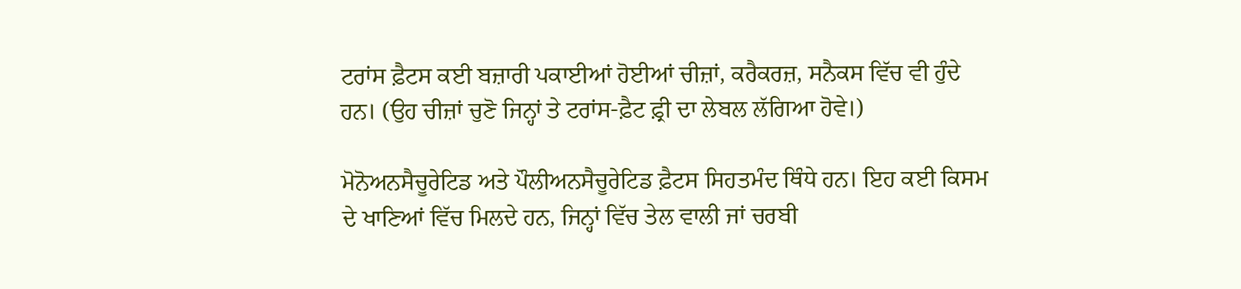ਟਰਾਂਸ ਫ਼ੈਟਸ ਕਈ ਬਜ਼ਾਰੀ ਪਕਾਈਆਂ ਹੋਈਆਂ ਚੀਜ਼ਾਂ, ਕਰੈਕਰਜ਼, ਸਨੈਕਸ ਵਿੱਚ ਵੀ ਹੁੰਦੇ ਹਨ। (ਉਹ ਚੀਜ਼ਾਂ ਚੁਣੋ ਜਿਨ੍ਹਾਂ ਤੇ ਟਰਾਂਸ-ਫ਼ੈਟ ਫ਼੍ਰੀ ਦਾ ਲੇਬਲ ਲੱਗਿਆ ਹੋਵੇ।)

ਮੋਨੋਅਨਸੈਚੂਰੇਟਿਡ ਅਤੇ ਪੌਲੀਅਨਸੈਚੂਰੇਟਿਡ ਫ਼ੈਟਸ ਸਿਹਤਮੰਦ ਥਿੰਧੇ ਹਨ। ਇਹ ਕਈ ਕਿਸਮ ਦੇ ਖਾਣਿਆਂ ਵਿੱਚ ਮਿਲਦੇ ਹਨ, ਜਿਨ੍ਹਾਂ ਵਿੱਚ ਤੇਲ ਵਾਲੀ ਜਾਂ ਚਰਬੀ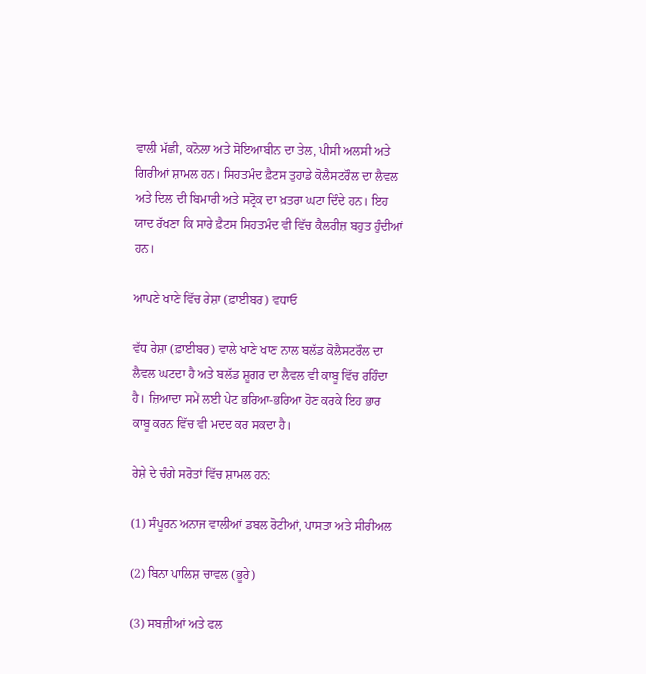ਵਾਲੀ ਮੱਛੀ, ਕਨੋਲਾ ਅਤੇ ਸੋਇਆਬੀਨ ਦਾ ਤੇਲ, ਪੀਸੀ ਅਲਸੀ ਅਤੇ ਗਿਰੀਆਂ ਸ਼ਾਮਲ ਹਨ। ਸਿਹਤਮੰਦ ਫ਼ੈਟਸ ਤੁਹਾਡੇ ਕੋਲੈਸਟਰੌਲ ਦਾ ਲੈਵਲ ਅਤੇ ਦਿਲ ਦੀ ਬਿਮਾਰੀ ਅਤੇ ਸਟ੍ਰੋਕ ਦਾ ਖ਼ਤਰਾ ਘਟਾ ਦਿੰਦੇ ਹਨ। ਇਹ ਯਾਦ ਰੱਖਣਾ ਕਿ ਸਾਰੇ ਫ਼ੈਟਸ ਸਿਹਤਮੰਦ ਵੀ ਵਿੱਚ ਕੈਲਰੀਜ਼ ਬਹੁਤ ਹੁੰਦੀਆਂ ਹਨ।

ਆਪਣੇ ਖਾਣੇ ਵਿੱਚ ਰੇਸ਼ਾ (ਫ਼ਾਈਬਰ) ਵਧਾਓ

ਵੱਧ ਰੇਸ਼ਾ (ਫ਼ਾਈਬਰ) ਵਾਲੇ ਖਾਣੇ ਖਾਣ ਨਾਲ ਬਲੱਡ ਕੋਲੈਸਟਰੌਲ ਦਾ ਲੈਵਲ ਘਟਦਾ ਹੈ ਅਤੇ ਬਲੱਡ ਸ਼ੂਗਰ ਦਾ ਲੈਵਲ ਵੀ ਕਾਬੂ ਵਿੱਚ ਰਹਿੰਦਾ ਹੈ। ਜ਼ਿਆਦਾ ਸਮੇਂ ਲਈ ਪੇਟ ਭਰਿਆ-ਭਰਿਆ ਹੋਣ ਕਰਕੇ ਇਹ ਭਾਰ ਕਾਬੂ ਕਰਨ ਵਿੱਚ ਵੀ ਮਦਦ ਕਰ ਸਕਦਾ ਹੈ।

ਰੇਸ਼ੇ ਦੇ ਚੰਗੇ ਸਰੋਤਾਂ ਵਿੱਚ ਸ਼ਾਮਲ ਹਨ:

(1) ਸੰਪੂਰਨ ਅਨਾਜ ਵਾਲੀਆਂ ਡਬਲ ਰੋਟੀਆਂ, ਪਾਸਤਾ ਅਤੇ ਸੀਰੀਅਲ

(2) ਬਿਨਾ ਪਾਲਿਸ਼ ਚਾਵਲ (ਭੂਰੇ)

(3) ਸਬਜ਼ੀਆਂ ਅਤੇ ਫਲ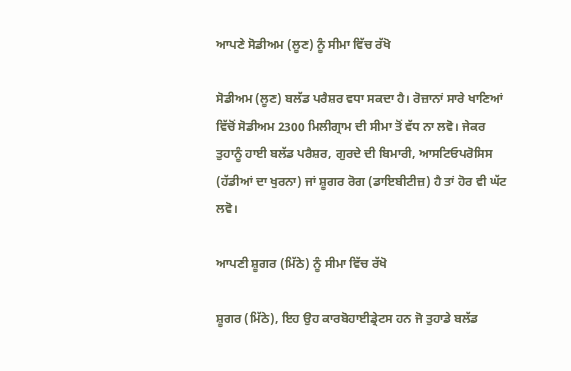ਆਪਣੇ ਸੋਡੀਅਮ (ਲੂਣ) ਨੂੰ ਸੀਮਾ ਵਿੱਚ ਰੱਖੋ

ਸੋਡੀਅਮ (ਲੂਣ) ਬਲੱਡ ਪਰੈਸ਼ਰ ਵਧਾ ਸਕਦਾ ਹੈ। ਰੋਜ਼ਾਨਾਂ ਸਾਰੇ ਖਾਣਿਆਂ ਵਿੱਚੋਂ ਸੋਡੀਅਮ 2300 ਮਿਲੀਗ੍ਰਾਮ ਦੀ ਸੀਮਾ ਤੋਂ ਵੱਧ ਨਾ ਲਵੋ। ਜੇਕਰ ਤੁਹਾਨੂੰ ਹਾਈ ਬਲੱਡ ਪਰੈਸ਼ਰ, ਗੁਰਦੇ ਦੀ ਬਿਮਾਰੀ, ਆਸਟਿਓਪਰੋਸਿਸ (ਹੱਡੀਆਂ ਦਾ ਖੁਰਨਾ) ਜਾਂ ਸ਼ੂਗਰ ਰੋਗ (ਡਾਇਬੀਟੀਜ਼) ਹੈ ਤਾਂ ਹੋਰ ਵੀ ਘੱਟ ਲਵੋ।

ਆਪਣੀ ਸ਼ੂਗਰ (ਮਿੱਠੇ) ਨੂੰ ਸੀਮਾ ਵਿੱਚ ਰੱਖੋ

ਸ਼ੂਗਰ (ਮਿੱਠੇ), ਇਹ ਉਹ ਕਾਰਬੋਹਾਈਡ੍ਰੇਟਸ ਹਨ ਜੋ ਤੁਹਾਡੇ ਬਲੱਡ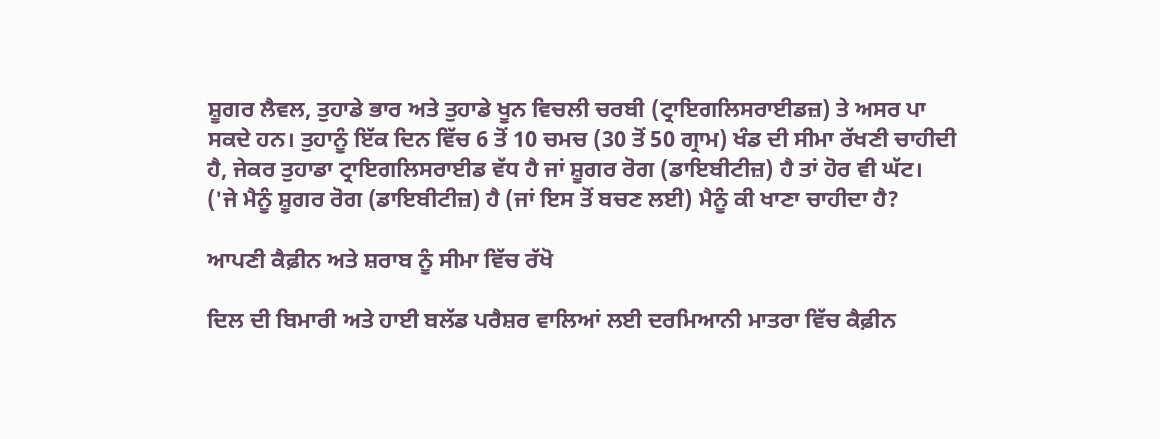ਸ਼ੂਗਰ ਲੈਵਲ, ਤੁਹਾਡੇ ਭਾਰ ਅਤੇ ਤੁਹਾਡੇ ਖੂਨ ਵਿਚਲੀ ਚਰਬੀ (ਟ੍ਰਾਇਗਲਿਸਰਾਈਡਜ਼) ਤੇ ਅਸਰ ਪਾ ਸਕਦੇ ਹਨ। ਤੁਹਾਨੂੰ ਇੱਕ ਦਿਨ ਵਿੱਚ 6 ਤੋਂ 10 ਚਮਚ (30 ਤੋਂ 50 ਗ੍ਰਾਮ) ਖੰਡ ਦੀ ਸੀਮਾ ਰੱਖਣੀ ਚਾਹੀਦੀ ਹੈ, ਜੇਕਰ ਤੁਹਾਡਾ ਟ੍ਰਾਇਗਲਿਸਰਾਈਡ ਵੱਧ ਹੈ ਜਾਂ ਸ਼ੂਗਰ ਰੋਗ (ਡਾਇਬੀਟੀਜ਼) ਹੈ ਤਾਂ ਹੋਰ ਵੀ ਘੱਟ। ('ਜੇ ਮੈਨੂੰ ਸ਼ੂਗਰ ਰੋਗ (ਡਾਇਬੀਟੀਜ਼) ਹੈ (ਜਾਂ ਇਸ ਤੋਂ ਬਚਣ ਲਈ) ਮੈਨੂੰ ਕੀ ਖਾਣਾ ਚਾਹੀਦਾ ਹੈ?

ਆਪਣੀ ਕੈਫ਼ੀਨ ਅਤੇ ਸ਼ਰਾਬ ਨੂੰ ਸੀਮਾ ਵਿੱਚ ਰੱਖੋ

ਦਿਲ ਦੀ ਬਿਮਾਰੀ ਅਤੇ ਹਾਈ ਬਲੱਡ ਪਰੈਸ਼ਰ ਵਾਲਿਆਂ ਲਈ ਦਰਮਿਆਨੀ ਮਾਤਰਾ ਵਿੱਚ ਕੈਫ਼ੀਨ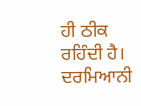ਹੀ ਠੀਕ ਰਹਿੰਦੀ ਹੈ। ਦਰਮਿਆਨੀ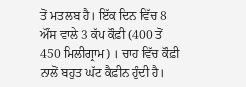ਤੋਂ ਮਤਲਬ ਹੈ। ਇੱਕ ਦਿਨ ਵਿੱਚ 8 ਔਂਸ ਵਾਲੇ 3 ਕੱਪ ਕੌਫ਼ੀ (400 ਤੋਂ 450 ਮਿਲੀਗ੍ਰਾਮ) । ਚਾਹ ਵਿੱਚ ਕੌਫ਼ੀ ਨਾਲੋਂ ਬਹੁਤ ਘੱਟ ਕੈਫ਼ੀਨ ਹੁੰਦੀ ਹੈ।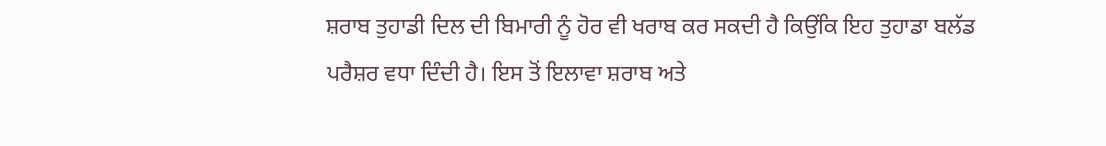ਸ਼ਰਾਬ ਤੁਹਾਡੀ ਦਿਲ ਦੀ ਬਿਮਾਰੀ ਨੂੰ ਹੋਰ ਵੀ ਖਰਾਬ ਕਰ ਸਕਦੀ ਹੈ ਕਿਉਂਕਿ ਇਹ ਤੁਹਾਡਾ ਬਲੱਡ ਪਰੈਸ਼ਰ ਵਧਾ ਦਿੰਦੀ ਹੈ। ਇਸ ਤੋਂ ਇਲਾਵਾ ਸ਼ਰਾਬ ਅਤੇ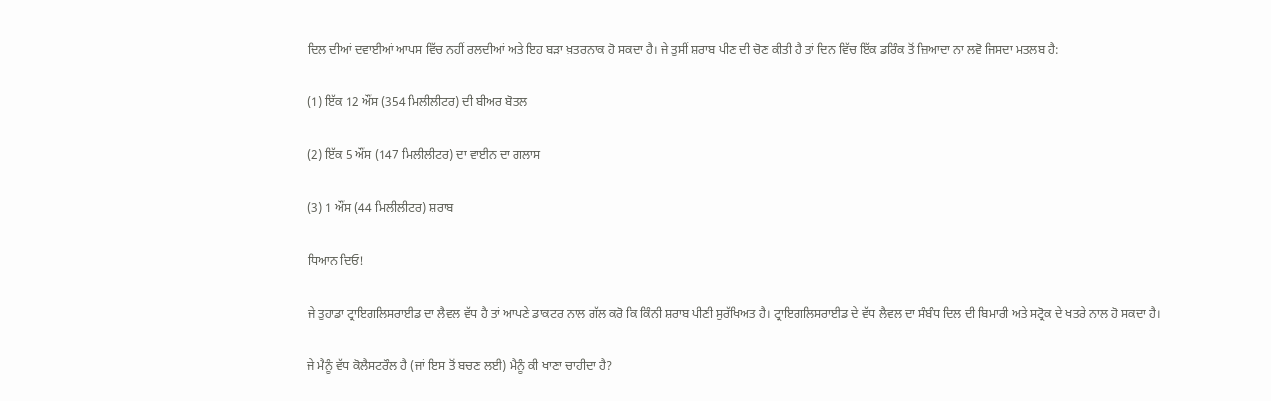ਦਿਲ ਦੀਆਂ ਦਵਾਈਆਂ ਆਪਸ ਵਿੱਚ ਨਹੀਂ ਰਲਦੀਆਂ ਅਤੇ ਇਹ ਬੜਾ ਖ਼ਤਰਨਾਕ ਹੋ ਸਕਦਾ ਹੈ। ਜੇ ਤੁਸੀਂ ਸ਼ਰਾਬ ਪੀਣ ਦੀ ਚੋਣ ਕੀਤੀ ਹੈ ਤਾਂ ਦਿਨ ਵਿੱਚ ਇੱਕ ਡਰਿੰਕ ਤੋਂ ਜ਼ਿਆਦਾ ਨਾ ਲਵੋ ਜਿਸਦਾ ਮਤਲਬ ਹੈ:

(1) ਇੱਕ 12 ਔਂਸ (354 ਮਿਲੀਲੀਟਰ) ਦੀ ਬੀਅਰ ਬੋਤਲ

(2) ਇੱਕ 5 ਔਂਸ (147 ਮਿਲੀਲੀਟਰ) ਦਾ ਵਾਈਨ ਦਾ ਗਲਾਸ

(3) 1 ਔਂਸ (44 ਮਿਲੀਲੀਟਰ) ਸ਼ਰਾਬ

ਧਿਆਨ ਦਿਓ!

ਜੇ ਤੁਹਾਡਾ ਟ੍ਰਾਇਗਲਿਸਰਾਈਡ ਦਾ ਲੈਵਲ ਵੱਧ ਹੈ ਤਾਂ ਆਪਣੇ ਡਾਕਟਰ ਨਾਲ ਗੱਲ ਕਰੋ ਕਿ ਕਿੰਨੀ ਸ਼ਰਾਬ ਪੀਣੀ ਸੁਰੱਖਿਅਤ ਹੈ। ਟ੍ਰਾਇਗਲਿਸਰਾਈਡ ਦੇ ਵੱਧ ਲੈਵਲ ਦਾ ਸੰਬੰਧ ਦਿਲ ਦੀ ਬਿਮਾਰੀ ਅਤੇ ਸਟ੍ਰੋਕ ਦੇ ਖਤਰੇ ਨਾਲ ਹੋ ਸਕਦਾ ਹੈ।

ਜੇ ਮੈਨੂੰ ਵੱਧ ਕੋਲੈਸਟਰੌਲ ਹੈ (ਜਾਂ ਇਸ ਤੋਂ ਬਚਣ ਲਈ) ਮੈਨੂੰ ਕੀ ਖਾਣਾ ਚਾਹੀਦਾ ਹੈ?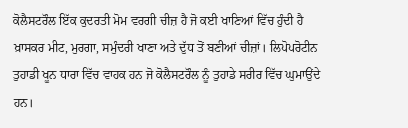ਕੋਲੈਸਟਰੌਲ ਇੱਕ ਕੁਦਰਤੀ ਮੋਮ ਵਰਗੀ ਚੀਜ਼ ਹੈ ਜੋ ਕਈ ਖਾਣਿਆਂ ਵਿੱਚ ਹੁੰਦੀ ਹੈ ਖ਼ਾਸਕਰ ਮੀਟ, ਮੁਰਗਾ, ਸਮੁੰਦਰੀ ਖਾਣਾ ਅਤੇ ਦੁੱਧ ਤੋਂ ਬਣੀਆਂ ਚੀਜ਼ਾਂ। ਲਿਪੋਪਰੋਟੀਨ ਤੁਹਾਡੀ ਖੂਨ ਧਾਰਾ ਵਿੱਚ ਵਾਹਕ ਹਨ ਜੋ ਕੋਲੈਸਟਰੌਲ ਨੂੰ ਤੁਹਾਡੇ ਸਰੀਰ ਵਿੱਚ ਘੁਮਾਉਂਦੇ ਹਨ।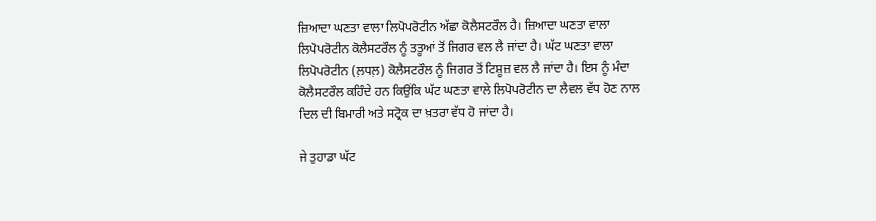ਜ਼ਿਆਦਾ ਘਣਤਾ ਵਾਲਾ ਲਿਪੋਪਰੋਟੀਨ ਅੱਛਾ ਕੋਲੈਸਟਰੌਲ ਹੈ। ਜ਼ਿਆਦਾ ਘਣਤਾ ਵਾਲਾ ਲਿਪੋਪਰੋਟੀਨ ਕੋਲੈਸਟਰੌਲ ਨੂੰ ਤਤੂਆਂ ਤੋਂ ਜਿਗਰ ਵਲ ਲੈ ਜਾਂਦਾ ਹੈ। ਘੱਟ ਘਣਤਾ ਵਾਲਾ ਲਿਪੋਪਰੋਟੀਨ (ਲ਼ਧਲ਼) ਕੋਲੈਸਟਰੌਲ ਨੂੰ ਜਿਗਰ ਤੋਂ ਟਿਸ਼ੂਜ਼ ਵਲ ਲੈ ਜਾਂਦਾ ਹੈ। ਇਸ ਨੂੰ ਮੰਦਾ ਕੋਲੈਸਟਰੌਲ ਕਹਿੰਦੇ ਹਨ ਕਿਉਂਕਿ ਘੱਟ ਘਣਤਾ ਵਾਲੇ ਲਿਪੋਪਰੋਟੀਨ ਦਾ ਲੈਵਲ ਵੱਧ ਹੋਣ ਨਾਲ ਦਿਲ ਦੀ ਬਿਮਾਰੀ ਅਤੇ ਸਟ੍ਰੋਕ ਦਾ ਖ਼ਤਰਾ ਵੱਧ ਹੋ ਜਾਂਦਾ ਹੈ।

ਜੇ ਤੁਹਾਡਾ ਘੱਟ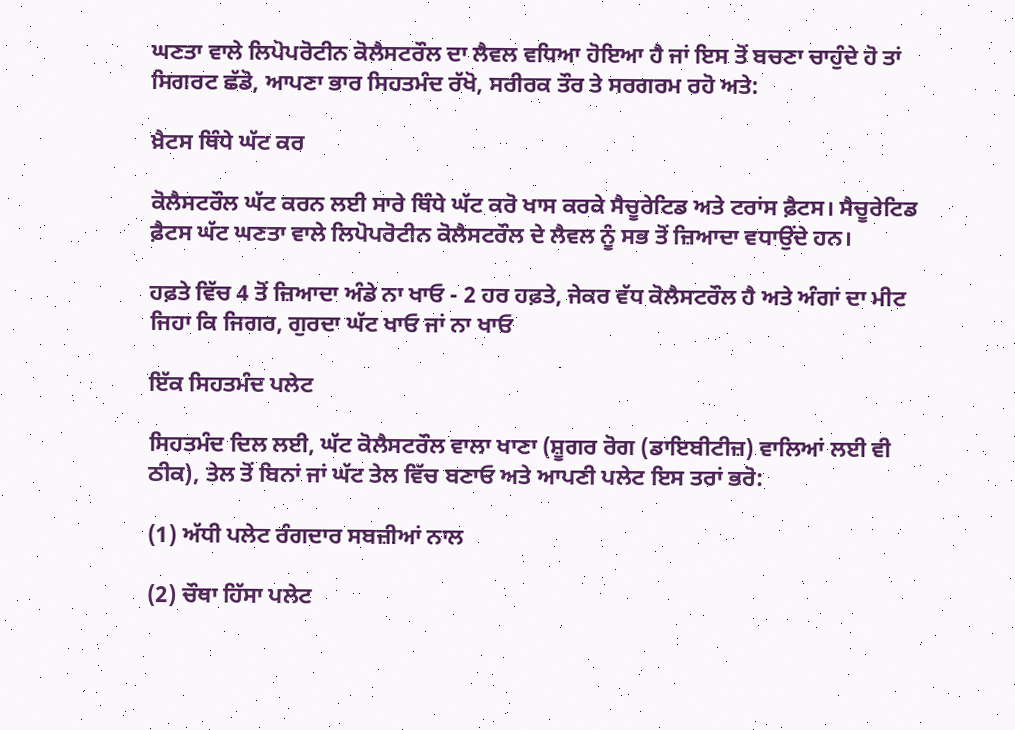ਘਣਤਾ ਵਾਲੇ ਲਿਪੋਪਰੋਟੀਨ ਕੋਲੈਸਟਰੌਲ ਦਾ ਲੈਵਲ ਵਧਿਆ ਹੋਇਆ ਹੈ ਜਾਂ ਇਸ ਤੋਂ ਬਚਣਾ ਚਾਹੁੰਦੇ ਹੋ ਤਾਂ ਸਿਗਰਟ ਛੱਡੋ, ਆਪਣਾ ਭਾਰ ਸਿਹਤਮੰਦ ਰੱਖੋ, ਸਰੀਰਕ ਤੌਰ ਤੇ ਸਰਗਰਮ ਰਹੋ ਅਤੇ:

ਖ਼ੈਟਸ ਥਿੰਧੇ ਘੱਟ ਕਰ

ਕੋਲੈਸਟਰੌਲ ਘੱਟ ਕਰਨ ਲਈ ਸਾਰੇ ਥਿੰਧੇ ਘੱਟ ਕਰੋ ਖਾਸ ਕਰਕੇ ਸੈਚੂਰੇਟਿਡ ਅਤੇ ਟਰਾਂਸ ਫ਼ੈਟਸ। ਸੈਚੂਰੇਟਿਡ ਫ਼ੈਟਸ ਘੱਟ ਘਣਤਾ ਵਾਲੇ ਲਿਪੋਪਰੋਟੀਨ ਕੋਲੈਸਟਰੌਲ ਦੇ ਲੈਵਲ ਨੂੰ ਸਭ ਤੋਂ ਜ਼ਿਆਦਾ ਵਧਾਉਂਦੇ ਹਨ।

ਹਫ਼ਤੇ ਵਿੱਚ 4 ਤੋਂ ਜ਼ਿਆਦਾ ਅੰਡੇ ਨਾ ਖਾਓ - 2 ਹਰ ਹਫ਼ਤੇ, ਜੇਕਰ ਵੱਧ ਕੋਲੈਸਟਰੌਲ ਹੈ ਅਤੇ ਅੰਗਾਂ ਦਾ ਮੀਟ ਜਿਹਾ ਕਿ ਜਿਗਰ, ਗੁਰਦਾ ਘੱਟ ਖਾਓ ਜਾਂ ਨਾ ਖਾਓ

ਇੱਕ ਸਿਹਤਮੰਦ ਪਲੇਟ

ਸਿਹਤਮੰਦ ਦਿਲ ਲਈ, ਘੱਟ ਕੋਲੈਸਟਰੌਲ ਵਾਲਾ ਖਾਣਾ (ਸ਼ੂਗਰ ਰੋਗ (ਡਾਇਬੀਟੀਜ਼) ਵਾਲਿਆਂ ਲਈ ਵੀ ਠੀਕ), ਤੇਲ ਤੋਂ ਬਿਨਾਂ ਜਾਂ ਘੱਟ ਤੇਲ ਵਿੱਚ ਬਣਾਓ ਅਤੇ ਆਪਣੀ ਪਲੇਟ ਇਸ ਤਰਾਂ ਭਰੋ:

(1) ਅੱਧੀ ਪਲੇਟ ਰੰਗਦਾਰ ਸਬਜ਼ੀਆਂ ਨਾਲ

(2) ਚੌਥਾ ਹਿੱਸਾ ਪਲੇਟ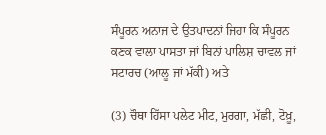ਸੰਪੂਰਨ ਅਨਾਜ ਦੇ ਉਤਪਾਦਨਾਂ ਜਿਹਾ ਕਿ ਸੰਪੂਰਨ ਕਣਕ ਵਾਲਾ ਪਾਸਤਾ ਜਾਂ ਬਿਨਾਂ ਪਾਲਿਸ਼ ਚਾਵਲ ਜਾਂ ਸਟਾਰਚ (ਆਲੂ ਜਾਂ ਮੱਕੀ) ਅਤੇ

(3) ਚੌਥਾ ਹਿੱਸਾ ਪਲੇਟ ਮੀਟ, ਮੁਰਗਾ, ਮੱਛੀ, ਟੋਖ਼ੂ,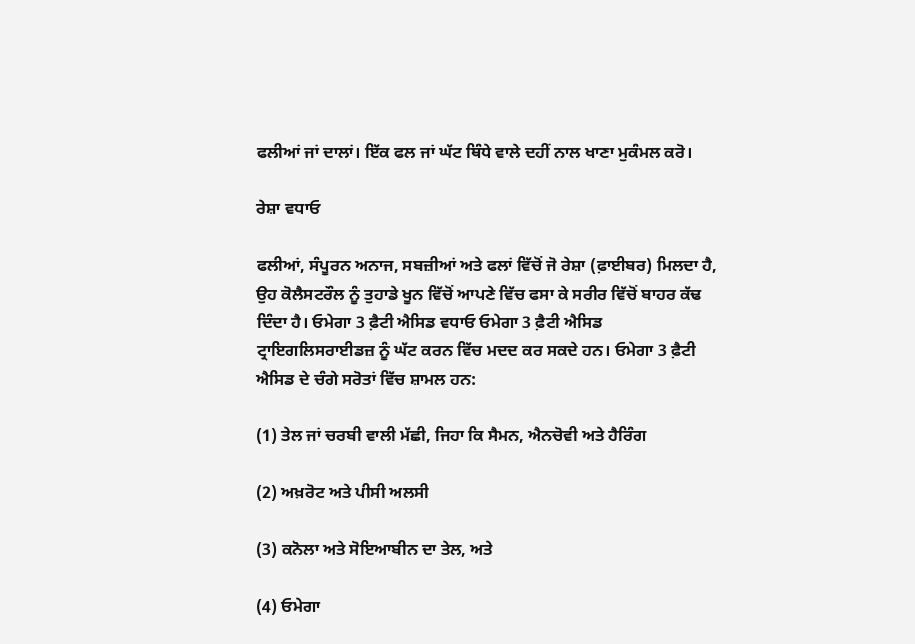ਫਲੀਆਂ ਜਾਂ ਦਾਲਾਂ। ਇੱਕ ਫਲ ਜਾਂ ਘੱਟ ਥਿੰਧੇ ਵਾਲੇ ਦਹੀਂ ਨਾਲ ਖਾਣਾ ਮੁਕੰਮਲ ਕਰੋ।

ਰੇਸ਼ਾ ਵਧਾਓ

ਫਲੀਆਂ, ਸੰਪੂਰਨ ਅਨਾਜ, ਸਬਜ਼ੀਆਂ ਅਤੇ ਫਲਾਂ ਵਿੱਚੋਂ ਜੋ ਰੇਸ਼ਾ (ਫ਼ਾਈਬਰ) ਮਿਲਦਾ ਹੈ, ਉਹ ਕੋਲੈਸਟਰੌਲ ਨੂੰ ਤੁਹਾਡੇ ਖੂਨ ਵਿੱਚੋਂ ਆਪਣੇ ਵਿੱਚ ਫਸਾ ਕੇ ਸਰੀਰ ਵਿੱਚੋਂ ਬਾਹਰ ਕੱਢ ਦਿੰਦਾ ਹੈ। ਓਮੇਗਾ 3 ਫ਼ੈਟੀ ਐਸਿਡ ਵਧਾਓ ਓਮੇਗਾ 3 ਫ਼ੈਟੀ ਐਸਿਡ ਟ੍ਰਾਇਗਲਿਸਰਾਈਡਜ਼ ਨੂੰ ਘੱਟ ਕਰਨ ਵਿੱਚ ਮਦਦ ਕਰ ਸਕਦੇ ਹਨ। ਓਮੇਗਾ 3 ਫ਼ੈਟੀ ਐਸਿਡ ਦੇ ਚੰਗੇ ਸਰੋਤਾਂ ਵਿੱਚ ਸ਼ਾਮਲ ਹਨ:

(1) ਤੇਲ ਜਾਂ ਚਰਬੀ ਵਾਲੀ ਮੱਛੀ, ਜਿਹਾ ਕਿ ਸੈਮਨ, ਐਨਚੋਵੀ ਅਤੇ ਹੈਰਿੰਗ

(2) ਅਖ਼ਰੋਟ ਅਤੇ ਪੀਸੀ ਅਲਸੀ

(3) ਕਨੋਲਾ ਅਤੇ ਸੋਇਆਬੀਨ ਦਾ ਤੇਲ, ਅਤੇ

(4) ਓਮੇਗਾ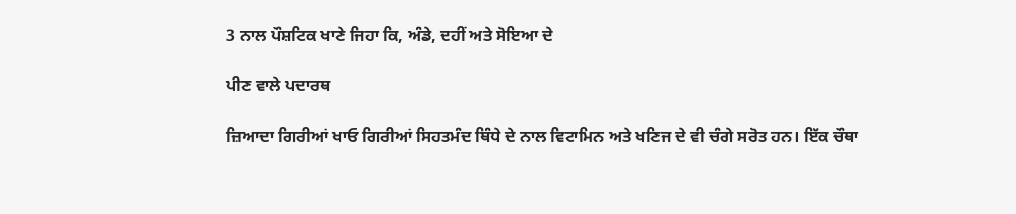3 ਨਾਲ ਪੌਸ਼ਟਿਕ ਖਾਣੇ ਜਿਹਾ ਕਿ, ਅੰਡੇ, ਦਹੀਂ ਅਤੇ ਸੋਇਆ ਦੇ

ਪੀਣ ਵਾਲੇ ਪਦਾਰਥ

ਜ਼ਿਆਦਾ ਗਿਰੀਆਂ ਖਾਓ ਗਿਰੀਆਂ ਸਿਹਤਮੰਦ ਥਿੰਧੇ ਦੇ ਨਾਲ ਵਿਟਾਮਿਨ ਅਤੇ ਖਣਿਜ ਦੇ ਵੀ ਚੰਗੇ ਸਰੋਤ ਹਨ। ਇੱਕ ਚੌਥਾ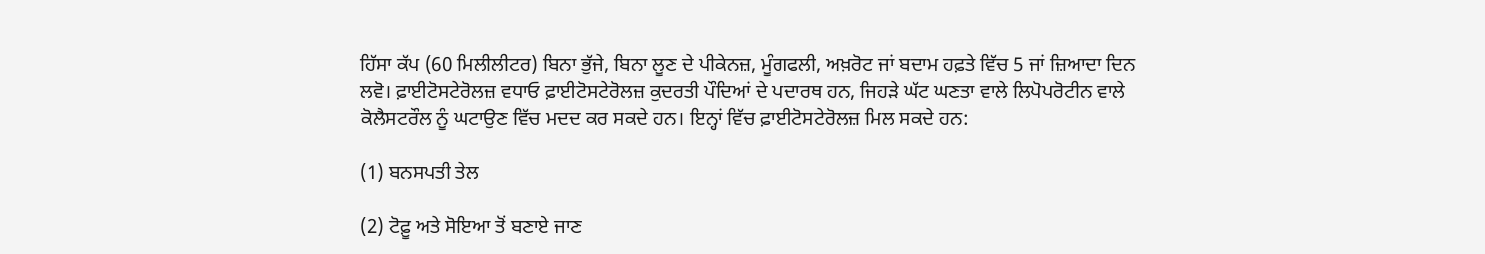ਹਿੱਸਾ ਕੱਪ (60 ਮਿਲੀਲੀਟਰ) ਬਿਨਾ ਭੁੱਜੇ, ਬਿਨਾ ਲੂਣ ਦੇ ਪੀਕੇਨਜ਼, ਮੂੰਗਫਲੀ, ਅਖ਼ਰੋਟ ਜਾਂ ਬਦਾਮ ਹਫ਼ਤੇ ਵਿੱਚ 5 ਜਾਂ ਜ਼ਿਆਦਾ ਦਿਨ ਲਵੋ। ਫ਼ਾਈਟੋਸਟੇਰੋਲਜ਼ ਵਧਾਓ ਫ਼ਾਈਟੋਸਟੇਰੋਲਜ਼ ਕੁਦਰਤੀ ਪੌਦਿਆਂ ਦੇ ਪਦਾਰਥ ਹਨ, ਜਿਹੜੇ ਘੱਟ ਘਣਤਾ ਵਾਲੇ ਲਿਪੋਪਰੋਟੀਨ ਵਾਲੇ ਕੋਲੈਸਟਰੌਲ ਨੂੰ ਘਟਾਉਣ ਵਿੱਚ ਮਦਦ ਕਰ ਸਕਦੇ ਹਨ। ਇਨ੍ਹਾਂ ਵਿੱਚ ਫ਼ਾਈਟੋਸਟੇਰੋਲਜ਼ ਮਿਲ ਸਕਦੇ ਹਨ:

(1) ਬਨਸਪਤੀ ਤੇਲ

(2) ਟੋਫ਼ੂ ਅਤੇ ਸੋਇਆ ਤੋਂ ਬਣਾਏ ਜਾਣ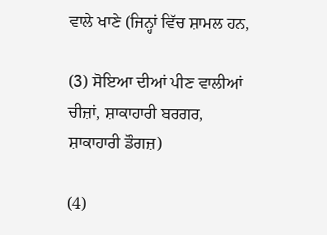ਵਾਲੇ ਖਾਣੇ (ਜਿਨ੍ਹਾਂ ਵਿੱਚ ਸ਼ਾਮਲ ਹਨ,

(3) ਸੋਇਆ ਦੀਆਂ ਪੀਣ ਵਾਲੀਆਂ ਚੀਜ਼ਾਂ, ਸ਼ਾਕਾਹਾਰੀ ਬਰਗਰ, ਸ਼ਾਕਾਹਾਰੀ ਡੌਗਜ਼)

(4)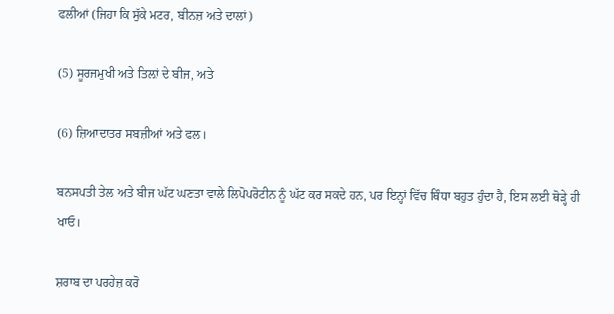ਫਲੀਆਂ (ਜਿਹਾ ਕਿ ਸੁੱਕੇ ਮਟਰ, ਬੀਨਜ਼ ਅਤੇ ਦਾਲਾਂ)

(5) ਸੂਰਜਮੁਖੀ ਅਤੇ ਤਿਲ਼ਾਂ ਦੇ ਬੀਜ, ਅਤੇ

(6) ਜ਼ਿਆਦਾਤਰ ਸਬਜ਼ੀਆਂ ਅਤੇ ਫਲ।

ਬਨਸਪਤੀ ਤੇਲ ਅਤੇ ਬੀਜ ਘੱਟ ਘਣਤਾ ਵਾਲੇ ਲਿਪੋਪਰੋਟੀਨ ਨੂੰ ਘੱਟ ਕਰ ਸਕਦੇ ਹਨ, ਪਰ ਇਨ੍ਹਾਂ ਵਿੱਚ ਥਿੰਧਾ ਬਹੁਤ ਹੁੰਦਾ ਹੈ, ਇਸ ਲਈ ਥੋੜ੍ਹੇ ਹੀ ਖਾਓ।

ਸ਼ਰਾਬ ਦਾ ਪਰਹੇਜ਼ ਕਰੋ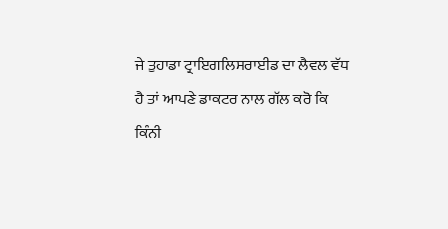ਜੇ ਤੁਹਾਡਾ ਟ੍ਰਾਇਗਲਿਸਰਾਈਡ ਦਾ ਲੈਵਲ ਵੱਧ ਹੈ ਤਾਂ ਆਪਣੇ ਡਾਕਟਰ ਨਾਲ ਗੱਲ ਕਰੋ ਕਿ ਕਿੰਨੀ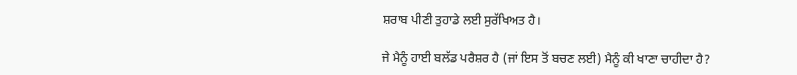ਸ਼ਰਾਬ ਪੀਣੀ ਤੁਹਾਡੇ ਲਈ ਸੁਰੱਖਿਅਤ ਹੈ।

ਜੇ ਮੈਨੂੰ ਹਾਈ ਬਲੱਡ ਪਰੈਸ਼ਰ ਹੈ (ਜਾਂ ਇਸ ਤੋਂ ਬਚਣ ਲਈ) ਮੈਨੂੰ ਕੀ ਖਾਣਾ ਚਾਹੀਦਾ ਹੈ?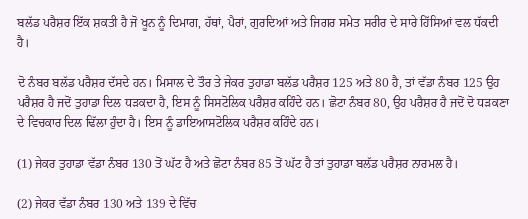ਬਲੱਡ ਪਰੈਸ਼ਰ ਇੱਕ ਸ਼ਕਤੀ ਹੈ ਜੋ ਖੂਨ ਨੂੰ ਦਿਮਾਗ, ਹੱਥਾਂ, ਪੈਰਾਂ, ਗੁਰਦਿਆਂ ਅਤੇ ਜਿਗਰ ਸਮੇਤ ਸਰੀਰ ਦੇ ਸਾਰੇ ਹਿੱਸਿਆਂ ਵਲ ਧੱਕਦੀ ਹੈ।

ਦੋ ਨੰਬਰ ਬਲੱਡ ਪਰੈਸ਼ਰ ਦੱਸਦੇ ਹਨ। ਮਿਸਾਲ ਦੇ ਤੌਰ ਤੇ ਜੇਕਰ ਤੁਹਾਡਾ ਬਲੱਡ ਪਰੈਸ਼ਰ 125 ਅਤੇ 80 ਹੈ, ਤਾਂ ਵੱਡਾ ਨੰਬਰ 125 ਉਹ ਪਰੈਸ਼ਰ ਹੈ ਜਦੋਂ ਤੁਹਾਡਾ ਦਿਲ ਧੜਕਦਾ ਹੈ, ਇਸ ਨੂੰ ਸਿਸਟੋਲਿਕ ਪਰੈਸ਼ਰ ਕਹਿੰਦੇ ਹਨ। ਛੋਟਾ ਨੰਬਰ 80, ਉਹ ਪਰੈਸ਼ਰ ਹੈ ਜਦੋਂ ਦੋ ਧੜਕਣਾ ਦੇ ਵਿਚਕਾਰ ਦਿਲ ਢਿੱਲਾ ਹੁੰਦਾ ਹੈ। ਇਸ ਨੂੰ ਡਾਇਆਸਟੋਲਿਕ ਪਰੈਸ਼ਰ ਕਹਿੰਦੇ ਹਨ।

(1) ਜੇਕਰ ਤੁਹਾਡਾ ਵੱਡਾ ਨੰਬਰ 130 ਤੋਂ ਘੱਟ ਹੈ ਅਤੇ ਛੋਟਾ ਨੰਬਰ 85 ਤੋਂ ਘੱਟ ਹੈ ਤਾਂ ਤੁਹਾਡਾ ਬਲੱਡ ਪਰੈਸ਼ਰ ਨਾਰਮਲ ਹੈ।

(2) ਜੇਕਰ ਵੱਡਾ ਨੰਬਰ 130 ਅਤੇ 139 ਦੇ ਵਿੱਚ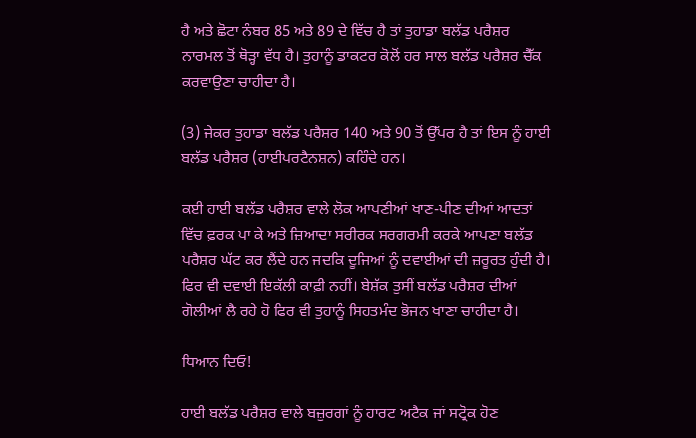ਹੈ ਅਤੇ ਛੋਟਾ ਨੰਬਰ 85 ਅਤੇ 89 ਦੇ ਵਿੱਚ ਹੈ ਤਾਂ ਤੁਹਾਡਾ ਬਲੱਡ ਪਰੈਸ਼ਰ ਨਾਰਮਲ ਤੋਂ ਥੋੜ੍ਹਾ ਵੱਧ ਹੈ। ਤੁਹਾਨੂੰ ਡਾਕਟਰ ਕੋਲੋਂ ਹਰ ਸਾਲ ਬਲੱਡ ਪਰੈਸ਼ਰ ਚੈੱਕ ਕਰਵਾਉਣਾ ਚਾਹੀਦਾ ਹੈ।

(3) ਜੇਕਰ ਤੁਹਾਡਾ ਬਲੱਡ ਪਰੈਸ਼ਰ 140 ਅਤੇ 90 ਤੋਂ ਉੱਪਰ ਹੈ ਤਾਂ ਇਸ ਨੂੰ ਹਾਈ ਬਲੱਡ ਪਰੈਸ਼ਰ (ਹਾਈਪਰਟੈਨਸ਼ਨ) ਕਹਿੰਦੇ ਹਨ।

ਕਈ ਹਾਈ ਬਲੱਡ ਪਰੈਸ਼ਰ ਵਾਲੇ ਲੋਕ ਆਪਣੀਆਂ ਖਾਣ-ਪੀਣ ਦੀਆਂ ਆਦਤਾਂ ਵਿੱਚ ਫ਼ਰਕ ਪਾ ਕੇ ਅਤੇ ਜ਼ਿਆਦਾ ਸਰੀਰਕ ਸਰਗਰਮੀ ਕਰਕੇ ਆਪਣਾ ਬਲੱਡ ਪਰੈਸ਼ਰ ਘੱਟ ਕਰ ਲੈਂਦੇ ਹਨ ਜਦਕਿ ਦੂਜਿਆਂ ਨੂੰ ਦਵਾਈਆਂ ਦੀ ਜ਼ਰੂਰਤ ਹੁੰਦੀ ਹੈ। ਫਿਰ ਵੀ ਦਵਾਈ ਇਕੱਲੀ ਕਾਫ਼ੀ ਨਹੀਂ। ਬੇਸ਼ੱਕ ਤੁਸੀਂ ਬਲੱਡ ਪਰੈਸ਼ਰ ਦੀਆਂ ਗੋਲੀਆਂ ਲੈ ਰਹੇ ਹੋ ਫਿਰ ਵੀ ਤੁਹਾਨੂੰ ਸਿਹਤਮੰਦ ਭੋਜਨ ਖਾਣਾ ਚਾਹੀਦਾ ਹੈ।

ਧਿਆਨ ਦਿਓ!

ਹਾਈ ਬਲੱਡ ਪਰੈਸ਼ਰ ਵਾਲੇ ਬਜ਼ੁਰਗਾਂ ਨੂੰ ਹਾਰਟ ਅਟੈਕ ਜਾਂ ਸਟ੍ਰੋਕ ਹੋਣ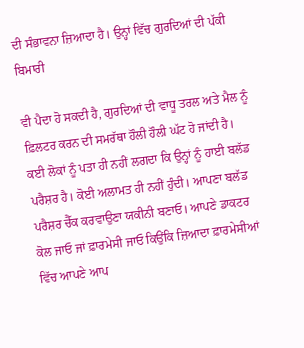ਦੀ ਸੰਭਾਵਨਾ ਜ਼ਿਆਦਾ ਹੈ। ਉਨ੍ਹਾਂ ਵਿੱਚ ਗੁਰਦਿਆਂ ਦੀ ਪੱਕੀ ਬਿਮਾਰੀ

ਵੀ ਪੈਦਾ ਹੋ ਸਕਦੀ ਹੈ, ਗੁਰਦਿਆਂ ਦੀ ਵਾਧੂ ਤਰਲ ਅਤੇ ਮੈਲ ਨੂੰ ਫ਼ਿਲਟਰ ਕਰਨ ਦੀ ਸਮਰੱਥਾ ਹੌਲੀ ਹੌਲੀ ਘੱਟ ਹੋ ਜਾਂਦੀ ਹੈ। ਕਈ ਲੋਕਾਂ ਨੂੰ ਪਤਾ ਹੀ ਨਹੀਂ ਲਗਦਾ ਕਿ ਉਨ੍ਹਾਂ ਨੂੰ ਹਾਈ ਬਲੱਡ ਪਰੈਸ਼ਰ ਹੈ। ਕੋਈ ਅਲਾਮਤ ਹੀ ਨਹੀਂ ਹੁੰਦੀ। ਆਪਣਾ ਬਲੱਡ ਪਰੈਸ਼ਰ ਚੈੱਕ ਕਰਵਾਉਣਾ ਯਕੀਨੀ ਬਣਾਓ। ਆਪਣੇ ਡਾਕਟਰ ਕੋਲ ਜਾਓ ਜਾਂ ਫ਼ਾਰਮੇਸੀ ਜਾਓ ਕਿਉਂਕਿ ਜ਼ਿਆਦਾ ਫ਼ਾਰਮੇਸੀਆਂ ਵਿੱਚ ਆਪਣੇ ਆਪ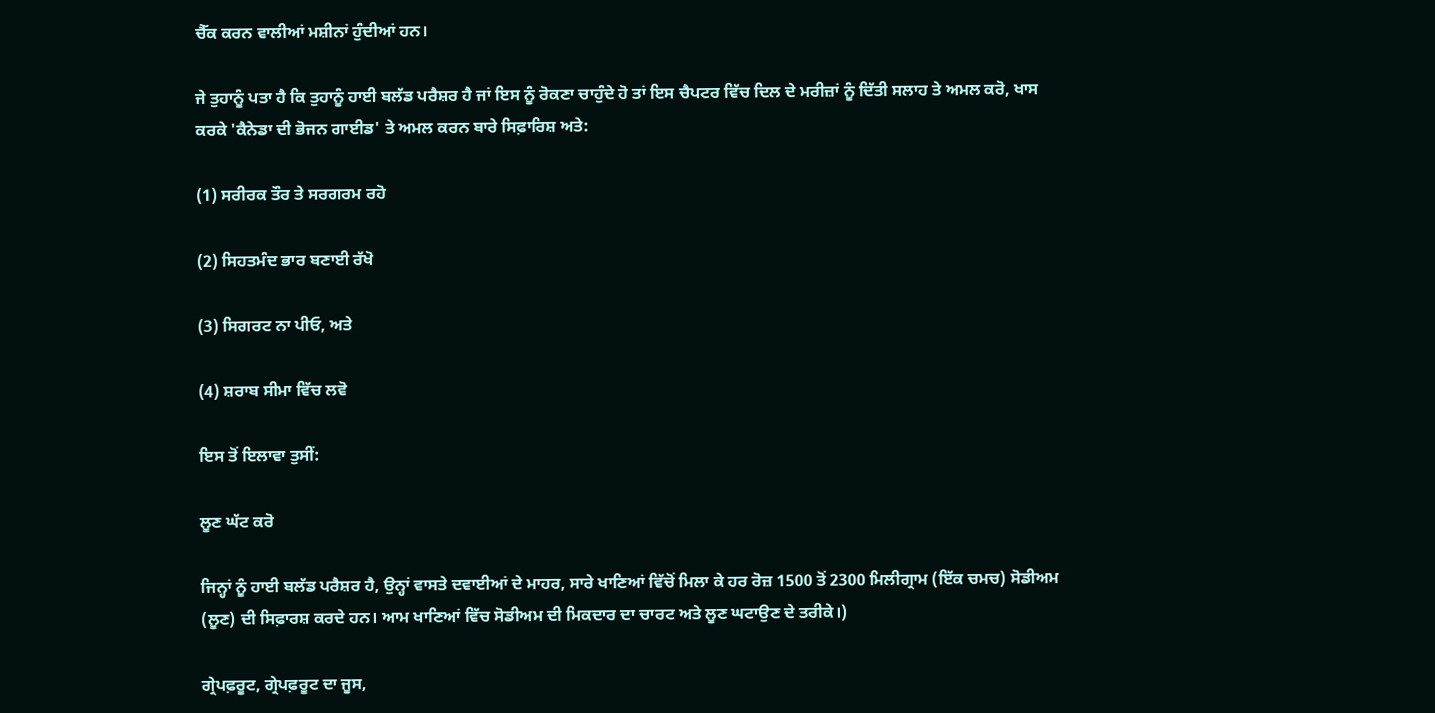ਚੈੱਕ ਕਰਨ ਵਾਲੀਆਂ ਮਸ਼ੀਨਾਂ ਹੁੰਦੀਆਂ ਹਨ।

ਜੇ ਤੁਹਾਨੂੰ ਪਤਾ ਹੈ ਕਿ ਤੁਹਾਨੂੰ ਹਾਈ ਬਲੱਡ ਪਰੈਸ਼ਰ ਹੈ ਜਾਂ ਇਸ ਨੂੰ ਰੋਕਣਾ ਚਾਹੁੰਦੇ ਹੋ ਤਾਂ ਇਸ ਚੈਪਟਰ ਵਿੱਚ ਦਿਲ ਦੇ ਮਰੀਜ਼ਾਂ ਨੂੰ ਦਿੱਤੀ ਸਲਾਹ ਤੇ ਅਮਲ ਕਰੋ, ਖਾਸ ਕਰਕੇ 'ਕੈਨੇਡਾ ਦੀ ਭੋਜਨ ਗਾਈਡ' ਤੇ ਅਮਲ ਕਰਨ ਬਾਰੇ ਸਿਫ਼ਾਰਿਸ਼ ਅਤੇ:

(1) ਸਰੀਰਕ ਤੌਰ ਤੇ ਸਰਗਰਮ ਰਹੋ

(2) ਸਿਹਤਮੰਦ ਭਾਰ ਬਣਾਈ ਰੱਖੋ

(3) ਸਿਗਰਟ ਨਾ ਪੀਓ, ਅਤੇ

(4) ਸ਼ਰਾਬ ਸੀਮਾ ਵਿੱਚ ਲਵੋ

ਇਸ ਤੋਂ ਇਲਾਵਾ ਤੁਸੀਂ:

ਲੂਣ ਘੱਟ ਕਰੋ

ਜਿਨ੍ਹਾਂ ਨੂੰ ਹਾਈ ਬਲੱਡ ਪਰੈਸ਼ਰ ਹੈ, ਉਨ੍ਹਾਂ ਵਾਸਤੇ ਦਵਾਈਆਂ ਦੇ ਮਾਹਰ, ਸਾਰੇ ਖਾਣਿਆਂ ਵਿੱਚੋਂ ਮਿਲਾ ਕੇ ਹਰ ਰੋਜ਼ 1500 ਤੋਂ 2300 ਮਿਲੀਗ੍ਰਾਮ (ਇੱਕ ਚਮਚ) ਸੋਡੀਅਮ (ਲੂਣ) ਦੀ ਸਿਫ਼ਾਰਸ਼ ਕਰਦੇ ਹਨ। ਆਮ ਖਾਣਿਆਂ ਵਿੱਚ ਸੋਡੀਅਮ ਦੀ ਮਿਕਦਾਰ ਦਾ ਚਾਰਟ ਅਤੇ ਲੂਣ ਘਟਾਉਣ ਦੇ ਤਰੀਕੇ।)

ਗ੍ਰੇਪਫ਼ਰੂਟ, ਗ੍ਰੇਪਫ਼ਰੂਟ ਦਾ ਜੂਸ,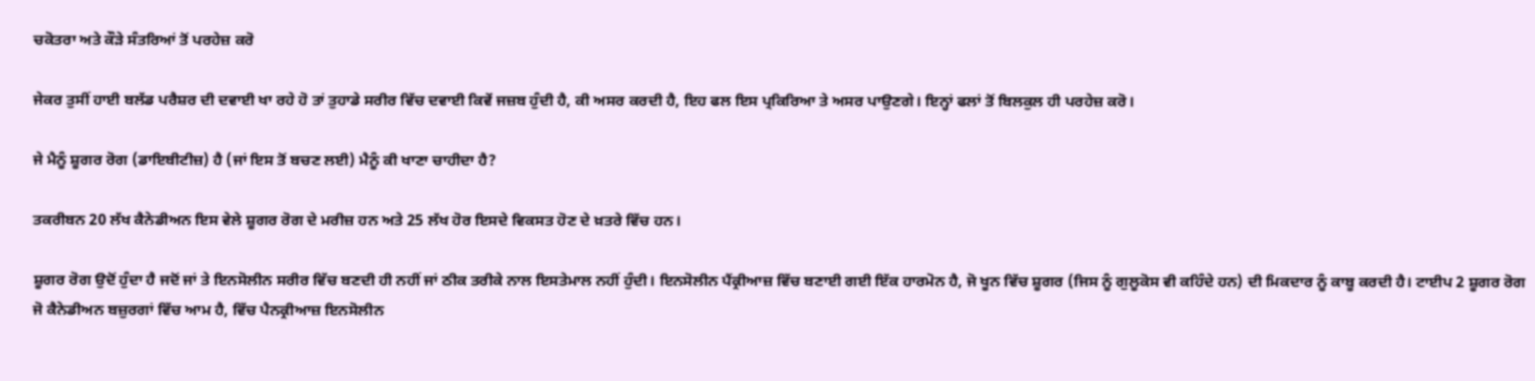ਚਕੋਤਰਾ ਅਤੇ ਕੌੜੇ ਸੰਤਰਿਆਂ ਤੋਂ ਪਰਹੇਜ਼ ਕਰੋ

ਜੇਕਰ ਤੁਸੀਂ ਹਾਈ ਬਲੱਡ ਪਰੈਸ਼ਰ ਦੀ ਦਵਾਈ ਖਾ ਰਹੇ ਹੋ ਤਾਂ ਤੁਹਾਡੇ ਸਰੀਰ ਵਿੱਚ ਦਵਾਈ ਕਿਵੇਂ ਜਜ਼ਬ ਹੁੰਦੀ ਹੈ, ਕੀ ਅਸਰ ਕਰਦੀ ਹੈ, ਇਹ ਫਲ ਇਸ ਪ੍ਰਕਿਰਿਆ ਤੇ ਅਸਰ ਪਾਉਣਗੇ। ਇਨ੍ਹਾਂ ਫਲਾਂ ਤੋਂ ਬਿਲਕੁਲ ਹੀ ਪਰਹੇਜ਼ ਕਰੋ।

ਜੇ ਮੈਨੂੰ ਸ਼ੂਗਰ ਰੋਗ (ਡਾਇਬੀਟੀਜ਼) ਹੈ (ਜਾਂ ਇਸ ਤੋਂ ਬਚਣ ਲਈ) ਮੈਨੂੰ ਕੀ ਖਾਣਾ ਚਾਹੀਦਾ ਹੈ?

ਤਕਰੀਬਨ 20 ਲੱਖ ਕੈਨੇਡੀਅਨ ਇਸ ਵੇਲੇ ਸ਼ੂਗਰ ਰੋਗ ਦੇ ਮਰੀਜ਼ ਹਨ ਅਤੇ 25 ਲੱਖ ਹੋਰ ਇਸਦੇ ਵਿਕਸਤ ਹੋਣ ਦੇ ਖ਼ਤਰੇ ਵਿੱਚ ਹਨ।

ਸ਼ੂਗਰ ਰੋਗ ਉਦੋਂ ਹੁੰਦਾ ਹੈ ਜਦੋਂ ਜਾਂ ਤੇ ਇਨਸੋਲੀਨ ਸਰੀਰ ਵਿੱਚ ਬਣਦੀ ਹੀ ਨਹੀਂ ਜਾਂ ਠੀਕ ਤਰੀਕੇ ਨਾਲ ਇਸਤੇਮਾਲ ਨਹੀਂ ਹੁੰਦੀ। ਇਨਸੋਲੀਨ ਪੈਂਕ੍ਰੀਆਜ਼ ਵਿੱਚ ਬਣਾਈ ਗਈ ਇੱਕ ਹਾਰਮੋਨ ਹੈ, ਜੋ ਖੂਨ ਵਿੱਚ ਸ਼ੂਗਰ (ਜਿਸ ਨੂੰ ਗੁਲੂਕੋਸ ਵੀ ਕਹਿੰਦੇ ਹਨ) ਦੀ ਮਿਕਦਾਰ ਨੂੰ ਕਾਬੂ ਕਰਦੀ ਹੈ। ਟਾਈਪ 2 ਸ਼ੂਗਰ ਰੋਗ ਜੋ ਕੈਨੇਡੀਅਨ ਬਜ਼ੁਰਗਾਂ ਵਿੱਚ ਆਮ ਹੈ, ਵਿੱਚ ਪੈਨਕ੍ਰੀਆਜ਼ ਇਨਸੋਲੀਨ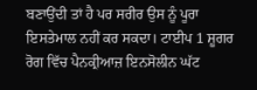ਬਣਾਉਂਦੀ ਤਾਂ ਹੈ ਪਰ ਸਰੀਰ ਉਸ ਨੂੰ ਪੂਰਾ ਇਸਤੇਮਾਲ ਨਹੀਂ ਕਰ ਸਕਦਾ। ਟਾਈਪ 1 ਸ਼ੂਗਰ ਰੋਗ ਵਿੱਚ ਪੈਨਕ੍ਰੀਆਜ਼ ਇਨਸੋਲੀਨ ਘੱਟ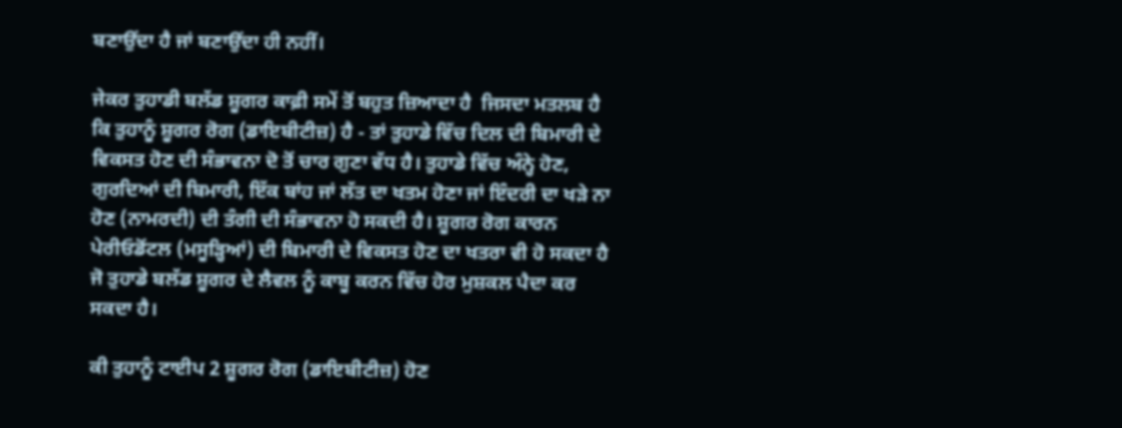ਬਣਾਉਂਦਾ ਹੈ ਜਾਂ ਬਣਾਉਂਦਾ ਹੀ ਨਹੀਂ।

ਜੇਕਰ ਤੁਹਾਡੀ ਬਲੱਡ ਸ਼ੂਗਰ ਕਾਫ਼ੀ ਸਮੇਂ ਤੋਂ ਬਹੁਤ ਜ਼ਿਆਦਾ ਹੈ  ਜਿਸਦਾ ਮਤਲਬ ਹੈ ਕਿ ਤੁਹਾਨੂੰ ਸ਼ੂਗਰ ਰੋਗ (ਡਾਇਬੀਟੀਜ਼) ਹੈ - ਤਾਂ ਤੁਹਾਡੇ ਵਿੱਚ ਦਿਲ ਦੀ ਬਿਮਾਰੀ ਦੇ ਵਿਕਸਤ ਹੋਣ ਦੀ ਸੰਭਾਵਨਾ ਦੋ ਤੋਂ ਚਾਰ ਗੁਣਾ ਵੱਧ ਹੈ। ਤੁਹਾਡੇ ਵਿੱਚ ਅੰਨ੍ਹੇ ਹੋਣ, ਗੁਰਦਿਆਂ ਦੀ ਬਿਮਾਰੀ, ਇੱਕ ਬਾਂਹ ਜਾਂ ਲੱਤ ਦਾ ਖਤਮ ਹੋਣਾ ਜਾਂ ਇੰਦਰੀ ਦਾ ਖੜੇ ਨਾ ਹੋਣ (ਨਾਮਰਦੀ) ਦੀ ਤੰਗੀ ਦੀ ਸੰਭਾਵਨਾ ਹੋ ਸਕਦੀ ਹੈ। ਸ਼ੂਗਰ ਰੋਗ ਕਾਰਨ ਪੇਰੀਓਡੋਂਟਲ (ਮਸੂੜ੍ਹਿਆਂ) ਦੀ ਬਿਮਾਰੀ ਦੇ ਵਿਕਸਤ ਹੋਣ ਦਾ ਖਤਰਾ ਵੀ ਹੋ ਸਕਦਾ ਹੈ ਜੋ ਤੁਹਾਡੇ ਬਲੱਡ ਸ਼ੂਗਰ ਦੇ ਲੈਵਲ ਨੂੰ ਕਾਬੂ ਕਰਨ ਵਿੱਚ ਹੋਰ ਮੁਸ਼ਕਲ ਪੈਦਾ ਕਰ ਸਕਦਾ ਹੈ।

ਕੀ ਤੁਹਾਨੂੰ ਟਾਈਪ 2 ਸ਼ੂਗਰ ਰੋਗ (ਡਾਇਬੀਟੀਜ਼) ਹੋਣ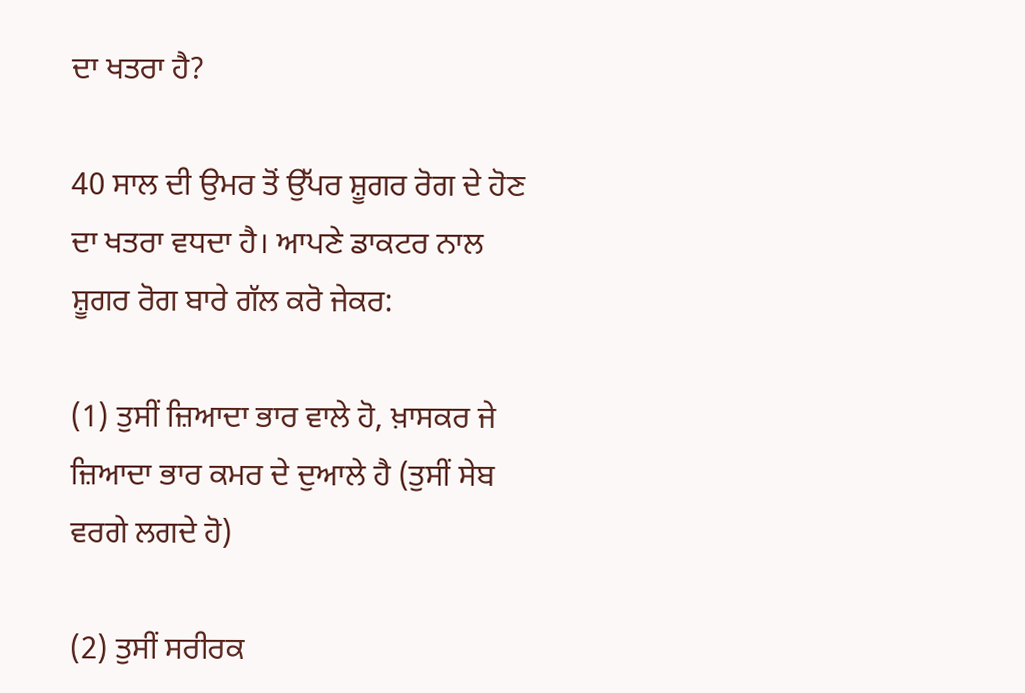ਦਾ ਖਤਰਾ ਹੈ?

40 ਸਾਲ ਦੀ ਉਮਰ ਤੋਂ ਉੱਪਰ ਸ਼ੂਗਰ ਰੋਗ ਦੇ ਹੋਣ ਦਾ ਖਤਰਾ ਵਧਦਾ ਹੈ। ਆਪਣੇ ਡਾਕਟਰ ਨਾਲ ਸ਼ੂਗਰ ਰੋਗ ਬਾਰੇ ਗੱਲ ਕਰੋ ਜੇਕਰ:

(1) ਤੁਸੀਂ ਜ਼ਿਆਦਾ ਭਾਰ ਵਾਲੇ ਹੋ, ਖ਼ਾਸਕਰ ਜੇ ਜ਼ਿਆਦਾ ਭਾਰ ਕਮਰ ਦੇ ਦੁਆਲੇ ਹੈ (ਤੁਸੀਂ ਸੇਬ ਵਰਗੇ ਲਗਦੇ ਹੋ)

(2) ਤੁਸੀਂ ਸਰੀਰਕ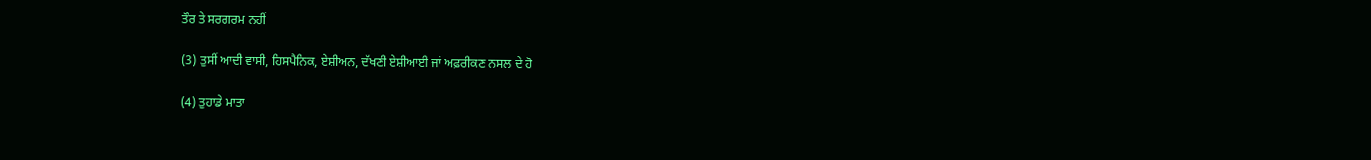ਤੌਰ ਤੇ ਸਰਗਰਮ ਨਹੀਂ

(3) ਤੁਸੀਂ ਆਦੀ ਵਾਸੀ, ਹਿਸਪੈਨਿਕ, ਏਸ਼ੀਅਨ, ਦੱਖਣੀ ਏਸ਼ੀਆਈ ਜਾਂ ਅਫ਼ਰੀਕਣ ਨਸਲ ਦੇ ਹੋ

(4) ਤੁਹਾਡੇ ਮਾਤਾ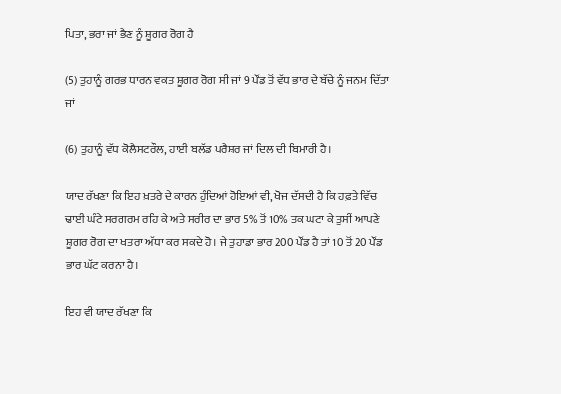ਪਿਤਾ, ਭਰਾ ਜਾਂ ਭੈਣ ਨੂੰ ਸ਼ੂਗਰ ਰੋਗ ਹੈ

(5) ਤੁਹਾਨੂੰ ਗਰਭ ਧਾਰਨ ਵਕਤ ਸ਼ੂਗਰ ਰੋਗ ਸੀ ਜਾਂ 9 ਪੌਂਡ ਤੋਂ ਵੱਧ ਭਾਰ ਦੇ ਬੱਚੇ ਨੂੰ ਜਨਮ ਦਿੱਤਾ ਜਾਂ

(6) ਤੁਹਾਨੂੰ ਵੱਧ ਕੋਲੈਸਟਰੌਲ, ਹਾਈ ਬਲੱਡ ਪਰੈਸ਼ਰ ਜਾਂ ਦਿਲ ਦੀ ਬਿਮਾਰੀ ਹੈ।

ਯਾਦ ਰੱਖਣਾ ਕਿ ਇਹ ਖ਼ਤਰੇ ਦੇ ਕਾਰਨ ਹੁੰਦਿਆਂ ਹੋਇਆਂ ਵੀ, ਖੋਜ ਦੱਸਦੀ ਹੈ ਕਿ ਹਫ਼ਤੇ ਵਿੱਚ ਢਾਈ ਘੰਟੇ ਸਰਗਰਮ ਰਹਿ ਕੇ ਅਤੇ ਸਰੀਰ ਦਾ ਭਾਰ 5% ਤੋਂ 10% ਤਕ ਘਟਾ ਕੇ ਤੁਸੀਂ ਆਪਣੇ ਸ਼ੂਗਰ ਰੋਗ ਦਾ ਖਤਰਾ ਅੱਧਾ ਕਰ ਸਕਦੇ ਹੋ। ਜੇ ਤੁਹਾਡਾ ਭਾਰ 200 ਪੌਂਡ ਹੈ ਤਾਂ 10 ਤੋਂ 20 ਪੌਂਡ ਭਾਰ ਘੱਟ ਕਰਨਾ ਹੈ।

ਇਹ ਵੀ ਯਾਦ ਰੱਖਣਾ ਕਿ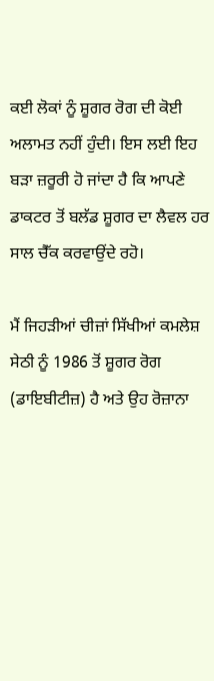ਕਈ ਲੋਕਾਂ ਨੂੰ ਸ਼ੂਗਰ ਰੋਗ ਦੀ ਕੋਈ ਅਲਾਮਤ ਨਹੀਂ ਹੁੰਦੀ। ਇਸ ਲਈ ਇਹ ਬੜਾ ਜ਼ਰੂਰੀ ਹੋ ਜਾਂਦਾ ਹੈ ਕਿ ਆਪਣੇ ਡਾਕਟਰ ਤੋਂ ਬਲੱਡ ਸ਼ੂਗਰ ਦਾ ਲੈਵਲ ਹਰ ਸਾਲ ਚੈੱਕ ਕਰਵਾਉਂਦੇ ਰਹੋ।

ਮੈਂ ਜਿਹੜੀਆਂ ਚੀਜ਼ਾਂ ਸਿੱਖੀਆਂ ਕਮਲੇਸ਼ ਸੇਠੀ ਨੂੰ 1986 ਤੋਂ ਸ਼ੂਗਰ ਰੋਗ (ਡਾਇਬੀਟੀਜ਼) ਹੈ ਅਤੇ ਉਹ ਰੋਜ਼ਾਨਾ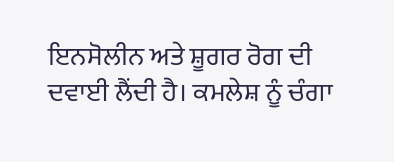ਇਨਸੋਲੀਨ ਅਤੇ ਸ਼ੂਗਰ ਰੋਗ ਦੀ ਦਵਾਈ ਲੈਂਦੀ ਹੈ। ਕਮਲੇਸ਼ ਨੂੰ ਚੰਗਾ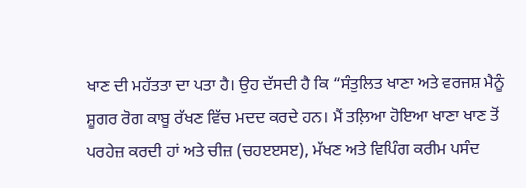ਖਾਣ ਦੀ ਮਹੱਤਤਾ ਦਾ ਪਤਾ ਹੈ। ਉਹ ਦੱਸਦੀ ਹੈ ਕਿ “ਸੰਤੁਲਿਤ ਖਾਣਾ ਅਤੇ ਵਰਜਸ਼ ਮੈਨੂੰ ਸ਼ੂਗਰ ਰੋਗ ਕਾਬੂ ਰੱਖਣ ਵਿੱਚ ਮਦਦ ਕਰਦੇ ਹਨ। ਮੈਂ ਤਲ਼ਿਆ ਹੋਇਆ ਖਾਣਾ ਖਾਣ ਤੋਂ ਪਰਹੇਜ਼ ਕਰਦੀ ਹਾਂ ਅਤੇ ਚੀਜ਼ (ਚਹੲੲਸੲ), ਮੱਖਣ ਅਤੇ ਵਿਪਿੰਗ ਕਰੀਮ ਪਸੰਦ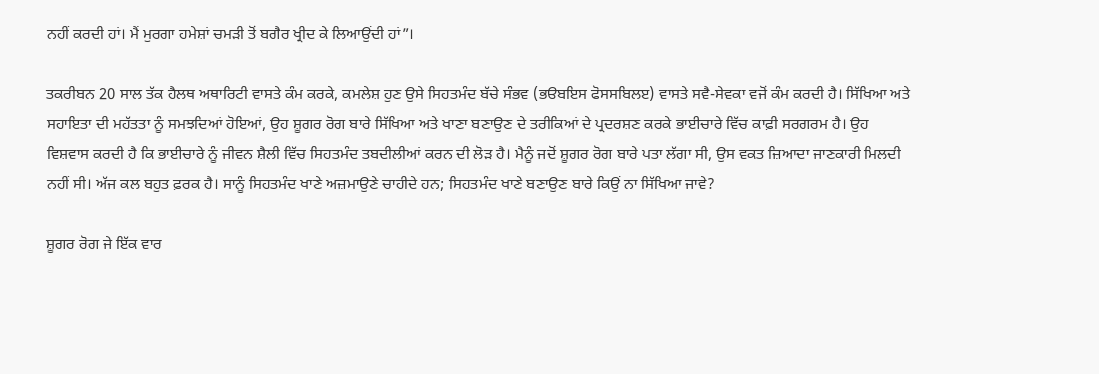ਨਹੀਂ ਕਰਦੀ ਹਾਂ। ਮੈਂ ਮੁਰਗਾ ਹਮੇਸ਼ਾਂ ਚਮੜੀ ਤੋਂ ਬਗੈਰ ਖ੍ਰੀਦ ਕੇ ਲਿਆਉਂਦੀ ਹਾਂ”।

ਤਕਰੀਬਨ 20 ਸਾਲ ਤੱਕ ਹੈਲਥ ਅਥਾਰਿਟੀ ਵਾਸਤੇ ਕੰਮ ਕਰਕੇ, ਕਮਲੇਸ਼ ਹੁਣ ਉਸੇ ਸਿਹਤਮੰਦ ਬੱਚੇ ਸੰਭਵ (ਭੳਬਇਸ ਫੋਸਸਬਿਲੲ) ਵਾਸਤੇ ਸਵੈ-ਸੇਵਕਾ ਵਜੋਂ ਕੰਮ ਕਰਦੀ ਹੈ। ਸਿੱਖਿਆ ਅਤੇ ਸਹਾਇਤਾ ਦੀ ਮਹੱਤਤਾ ਨੂੰ ਸਮਝਦਿਆਂ ਹੋਇਆਂ, ਉਹ ਸ਼ੂਗਰ ਰੋਗ ਬਾਰੇ ਸਿੱਖਿਆ ਅਤੇ ਖਾਣਾ ਬਣਾਉਣ ਦੇ ਤਰੀਕਿਆਂ ਦੇ ਪ੍ਰਦਰਸ਼ਣ ਕਰਕੇ ਭਾਈਚਾਰੇ ਵਿੱਚ ਕਾਫ਼ੀ ਸਰਗਰਮ ਹੈ। ਉਹ ਵਿਸ਼ਵਾਸ ਕਰਦੀ ਹੈ ਕਿ ਭਾਈਚਾਰੇ ਨੂੰ ਜੀਵਨ ਸ਼ੈਲੀ ਵਿੱਚ ਸਿਹਤਮੰਦ ਤਬਦੀਲੀਆਂ ਕਰਨ ਦੀ ਲੋੜ ਹੈ। ਮੈਨੂੰ ਜਦੋਂ ਸ਼ੂਗਰ ਰੋਗ ਬਾਰੇ ਪਤਾ ਲੱਗਾ ਸੀ, ਉਸ ਵਕਤ ਜ਼ਿਆਦਾ ਜਾਣਕਾਰੀ ਮਿਲਦੀ ਨਹੀਂ ਸੀ। ਅੱਜ ਕਲ ਬਹੁਤ ਫ਼ਰਕ ਹੈ। ਸਾਨੂੰ ਸਿਹਤਮੰਦ ਖਾਣੇ ਅਜ਼ਮਾਉਣੇ ਚਾਹੀਦੇ ਹਨ; ਸਿਹਤਮੰਦ ਖਾਣੇ ਬਣਾਉਣ ਬਾਰੇ ਕਿਉਂ ਨਾ ਸਿੱਖਿਆ ਜਾਵੇ?

ਸ਼ੂਗਰ ਰੋਗ ਜੇ ਇੱਕ ਵਾਰ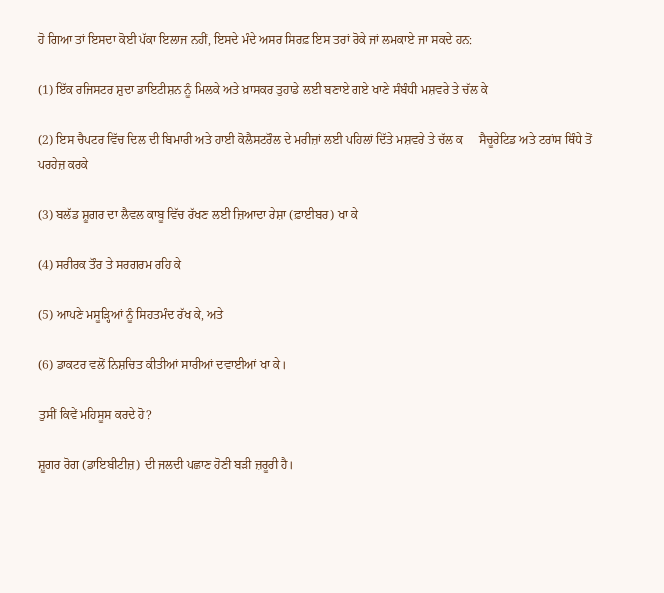ਹੋ ਗਿਆ ਤਾਂ ਇਸਦਾ ਕੋਈ ਪੱਕਾ ਇਲਾਜ ਨਹੀਂ, ਇਸਦੇ ਮੰਦੇ ਅਸਰ ਸਿਰਫ਼ ਇਸ ਤਰਾਂ ਰੋਕੇ ਜਾਂ ਲਮਕਾਏ ਜਾ ਸਕਦੇ ਹਨ:

(1) ਇੱਕ ਰਜਿਸਟਰ ਸ਼ੁਦਾ ਡਾਇਟੀਸ਼ਨ ਨੂੰ ਮਿਲਕੇ ਅਤੇ ਖ਼ਾਸਕਰ ਤੁਹਾਡੇ ਲਈ ਬਣਾਏ ਗਏ ਖਾਣੇ ਸੰਬੰਧੀ ਮਸ਼ਵਰੇ ਤੇ ਚੱਲ ਕੇ

(2) ਇਸ ਚੈਪਟਰ ਵਿੱਚ ਦਿਲ ਦੀ ਬਿਮਾਰੀ ਅਤੇ ਹਾਈ ਕੋਲੈਸਟਰੌਲ ਦੇ ਮਰੀਜ਼ਾਂ ਲਈ ਪਹਿਲਾਂ ਦਿੱਤੇ ਮਸ਼ਵਰੇ ਤੇ ਚੱਲ ਕ     ਸੈਚੂਰੇਟਿਡ ਅਤੇ ਟਰਾਂਸ ਥਿੰਧੇ ਤੋਂ ਪਰਹੇਜ਼ ਕਰਕੇ

(3) ਬਲੱਡ ਸ਼ੂਗਰ ਦਾ ਲੈਵਲ ਕਾਬੂ ਵਿੱਚ ਰੱਖਣ ਲਈ ਜ਼ਿਆਦਾ ਰੇਸ਼ਾ (ਫ਼ਾਈਬਰ) ਖਾ ਕੇ

(4) ਸਰੀਰਕ ਤੌਰ ਤੇ ਸਰਗਰਮ ਰਹਿ ਕੇ

(5) ਆਪਣੇ ਮਸੂੜ੍ਹਿਆਂ ਨੂੰ ਸਿਹਤਮੰਦ ਰੱਖ ਕੇ, ਅਤੇ

(6) ਡਾਕਟਰ ਵਲੋਂ ਨਿਸ਼ਚਿਤ ਕੀਤੀਆਂ ਸਾਰੀਆਂ ਦਵਾਈਆਂ ਖਾ ਕੇ।

ਤੁਸੀਂ ਕਿਵੇਂ ਮਹਿਸੂਸ ਕਰਦੇ ਹੋ?

ਸ਼ੂਗਰ ਰੋਗ (ਡਾਇਬੀਟੀਜ਼) ਦੀ ਜਲਦੀ ਪਛਾਣ ਹੋਣੀ ਬੜੀ ਜ਼ਰੂਰੀ ਹੈ।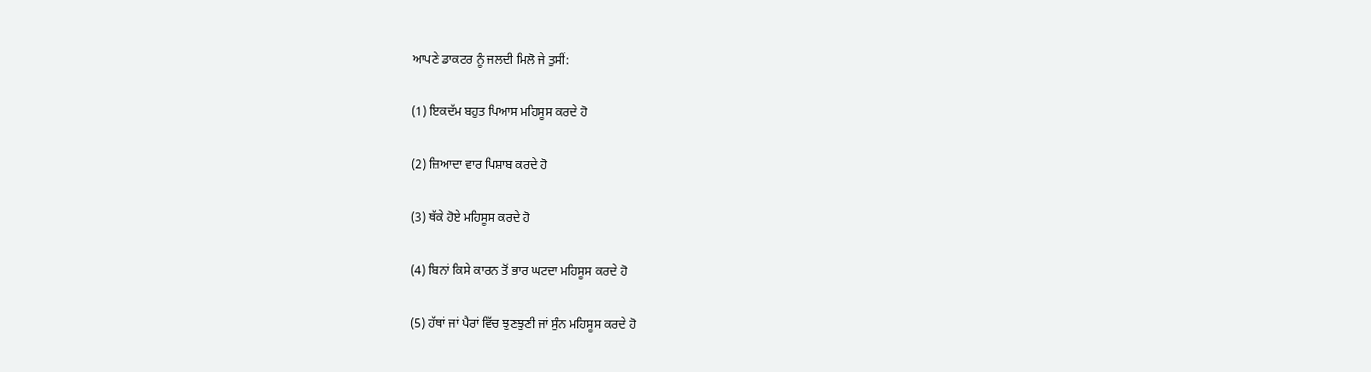ਆਪਣੇ ਡਾਕਟਰ ਨੂੰ ਜਲਦੀ ਮਿਲੋ ਜੇ ਤੁਸੀਂ:

(1) ਇਕਦੱਮ ਬਹੁਤ ਪਿਆਸ ਮਹਿਸੂਸ ਕਰਦੇ ਹੋ

(2) ਜ਼ਿਆਦਾ ਵਾਰ ਪਿਸ਼ਾਬ ਕਰਦੇ ਹੋ

(3) ਥੱਕੇ ਹੋਏ ਮਹਿਸੂਸ ਕਰਦੇ ਹੋ

(4) ਬਿਨਾਂ ਕਿਸੇ ਕਾਰਨ ਤੋਂ ਭਾਰ ਘਟਦਾ ਮਹਿਸੂਸ ਕਰਦੇ ਹੋ

(5) ਹੱਥਾਂ ਜਾਂ ਪੈਰਾਂ ਵਿੱਚ ਝੁਣਝੁਣੀ ਜਾਂ ਸੁੰਨ ਮਹਿਸੂਸ ਕਰਦੇ ਹੋ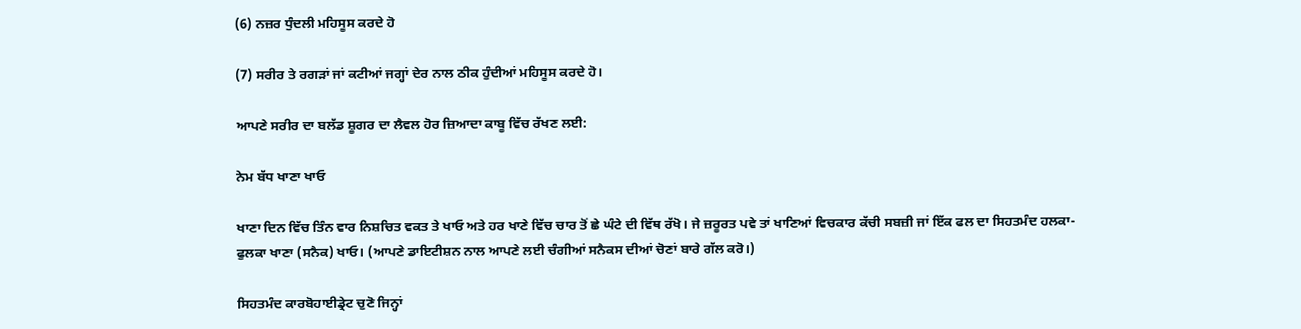(6) ਨਜ਼ਰ ਧੁੰਦਲੀ ਮਹਿਸੂਸ ਕਰਦੇ ਹੋ

(7) ਸਰੀਰ ਤੇ ਰਗੜਾਂ ਜਾਂ ਕਟੀਆਂ ਜਗ੍ਹਾਂ ਦੇਰ ਨਾਲ ਠੀਕ ਹੁੰਦੀਆਂ ਮਹਿਸੂਸ ਕਰਦੇ ਹੋ।

ਆਪਣੇ ਸਰੀਰ ਦਾ ਬਲੱਡ ਸ਼ੂਗਰ ਦਾ ਲੈਵਲ ਹੋਰ ਜ਼ਿਆਦਾ ਕਾਬੂ ਵਿੱਚ ਰੱਖਣ ਲਈ:

ਨੇਮ ਬੱਧ ਖਾਣਾ ਖਾਓ

ਖਾਣਾ ਦਿਨ ਵਿੱਚ ਤਿੰਨ ਵਾਰ ਨਿਸ਼ਚਿਤ ਵਕਤ ਤੇ ਖਾਓ ਅਤੇ ਹਰ ਖਾਣੇ ਵਿੱਚ ਚਾਰ ਤੋਂ ਛੇ ਘੰਟੇ ਦੀ ਵਿੱਥ ਰੱਖੋ। ਜੇ ਜ਼ਰੂਰਤ ਪਵੇ ਤਾਂ ਖਾਣਿਆਂ ਵਿਚਕਾਰ ਕੱਚੀ ਸਬਜ਼ੀ ਜਾਂ ਇੱਕ ਫਲ ਦਾ ਸਿਹਤਮੰਦ ਹਲਕਾ-ਫੁਲਕਾ ਖਾਣਾ (ਸਨੈਕ) ਖਾਓ। (ਆਪਣੇ ਡਾਇਟੀਸ਼ਨ ਨਾਲ ਆਪਣੇ ਲਈ ਚੰਗੀਆਂ ਸਨੈਕਸ ਦੀਆਂ ਚੋਣਾਂ ਬਾਰੇ ਗੱਲ ਕਰੋ।)

ਸਿਹਤਮੰਦ ਕਾਰਬੋਹਾਈਡ੍ਰੇਟ ਚੁਣੋ ਜਿਨ੍ਹਾਂ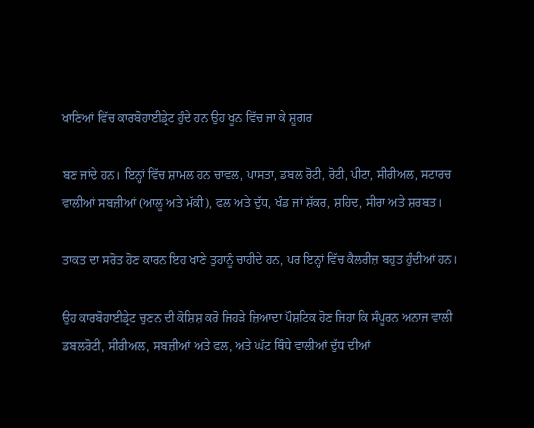ਖਾਣਿਆਂ ਵਿੱਚ ਕਾਰਬੋਹਾਈਡ੍ਰੇਟ ਹੁੰਦੇ ਹਨ ਉਹ ਖੂਨ ਵਿੱਚ ਜਾ ਕੇ ਸ਼ੂਗਰ

ਬਣ ਜਾਂਦੇ ਹਨ। ਇਨ੍ਹਾਂ ਵਿੱਚ ਸ਼ਾਮਲ ਹਨ ਚਾਵਲ, ਪਾਸਤਾ, ਡਬਲ ਰੋਟੀ, ਰੋਟੀ, ਪੀਟਾ, ਸੀਰੀਅਲ, ਸਟਾਰਚ ਵਾਲੀਆਂ ਸਬਜ਼ੀਆਂ (ਆਲੂ ਅਤੇ ਮੱਕੀ), ਫਲ ਅਤੇ ਦੁੱਧ, ਖੰਡ ਜਾਂ ਸ਼ੱਕਰ, ਸ਼ਹਿਦ, ਸੀਰਾ ਅਤੇ ਸ਼ਰਬਤ।

ਤਾਕਤ ਦਾ ਸਰੋਤ ਹੋਣ ਕਾਰਨ ਇਹ ਖਾਣੇ ਤੁਹਾਨੂੰ ਚਾਹੀਦੇ ਹਨ, ਪਰ ਇਨ੍ਹਾਂ ਵਿੱਚ ਕੈਲਰੀਜ਼ ਬਹੁਤ ਹੁੰਦੀਆਂ ਹਨ।

ਉਹ ਕਾਰਬੋਹਾਈਡ੍ਰੇਟ ਚੁਣਨ ਦੀ ਕੋਸ਼ਿਸ਼ ਕਰੋ ਜਿਹੜੇ ਜ਼ਿਆਦਾ ਪੌਸ਼ਟਿਕ ਹੋਣ ਜਿਹਾ ਕਿ ਸੰਪੂਰਨ ਅਨਾਜ ਵਾਲੀ ਡਬਲਰੋਟੀ, ਸੀਰੀਅਲ, ਸਬਜ਼ੀਆਂ ਅਤੇ ਫਲ, ਅਤੇ ਘੱਟ ਥਿੰਧੇ ਵਾਲੀਆਂ ਦੁੱਧ ਦੀਆਂ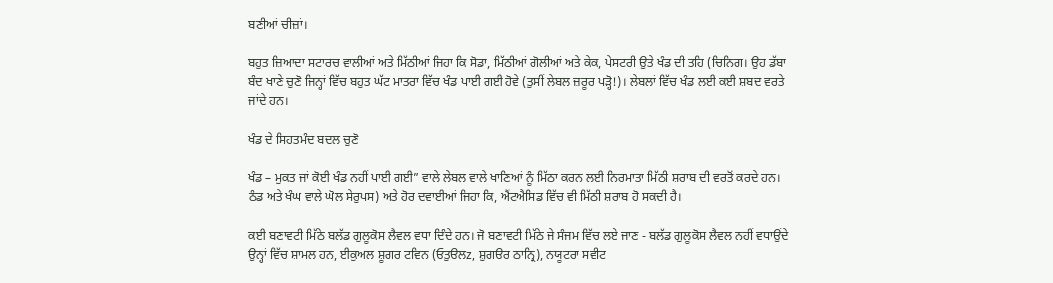ਬਣੀਆਂ ਚੀਜ਼ਾਂ।

ਬਹੁਤ ਜ਼ਿਆਦਾ ਸਟਾਰਚ ਵਾਲੀਆਂ ਅਤੇ ਮਿੱਠੀਆਂ ਜਿਹਾ ਕਿ ਸੋਡਾ, ਮਿੱਠੀਆਂ ਗੋਲੀਆਂ ਅਤੇ ਕੇਕ, ਪੇਸਟਰੀ ਉਤੇ ਖੰਡ ਦੀ ਤਹਿ (ਚਿਨਿਗ। ਉਹ ਡੱਬਾ ਬੰਦ ਖਾਣੇ ਚੁਣੋ ਜਿਨ੍ਹਾਂ ਵਿੱਚ ਬਹੁਤ ਘੱਟ ਮਾਤਰਾ ਵਿੱਚ ਖੰਡ ਪਾਈ ਗਈ ਹੋਵੇ (ਤੁਸੀਂ ਲੇਬਲ ਜ਼ਰੂਰ ਪੜ੍ਹੋ!)। ਲੇਬਲਾਂ ਵਿੱਚ ਖੰਡ ਲਈ ਕਈ ਸ਼ਬਦ ਵਰਤੇ ਜਾਂਦੇ ਹਨ।

ਖੰਡ ਦੇ ਸਿਹਤਮੰਦ ਬਦਲ ਚੁਣੋ

ਖੰਡ – ਮੁਕਤ ਜਾਂ ਕੋਈ ਖੰਡ ਨਹੀਂ ਪਾਈ ਗਈ” ਵਾਲੇ ਲੇਬਲ ਵਾਲੇ ਖਾਣਿਆਂ ਨੂੰ ਮਿੱਠਾ ਕਰਨ ਲਈ ਨਿਰਮਾਤਾ ਮਿੱਠੀ ਸ਼ਰਾਬ ਦੀ ਵਰਤੋਂ ਕਰਦੇ ਹਨ। ਠੰਡ ਅਤੇ ਖੰਘ ਵਾਲੇ ਘੋਲ ਸੇਰੁਪਸ) ਅਤੇ ਹੋਰ ਦਵਾਈਆਂ ਜਿਹਾ ਕਿ, ਐਂਟਐਸਿਡ ਵਿੱਚ ਵੀ ਮਿੱਠੀ ਸ਼ਰਾਬ ਹੋ ਸਕਦੀ ਹੈ।

ਕਈ ਬਣਾਵਟੀ ਮਿੱਠੇ ਬਲੱਡ ਗੁਲੂਕੋਸ ਲੈਵਲ ਵਧਾ ਦਿੰਦੇ ਹਨ। ਜੋ ਬਣਾਵਟੀ ਮਿੱਠੇ ਜੇ ਸੰਜਮ ਵਿੱਚ ਲਏ ਜਾਣ - ਬਲੱਡ ਗੁਲੂਕੋਸ ਲੈਵਲ ਨਹੀਂ ਵਧਾਉਂਦੇ ਉਨ੍ਹਾਂ ਵਿੱਚ ਸ਼ਾਮਲ ਹਨ, ਈਕੁਅਲ ਸ਼ੂਗਰ ਟਵਿਨ (ਓਤੁੳਲz, ਸ਼ੁਗੳਰ ਠਾਨ੍ਰਿ), ਨਯੂਟਰਾ ਸਵੀਟ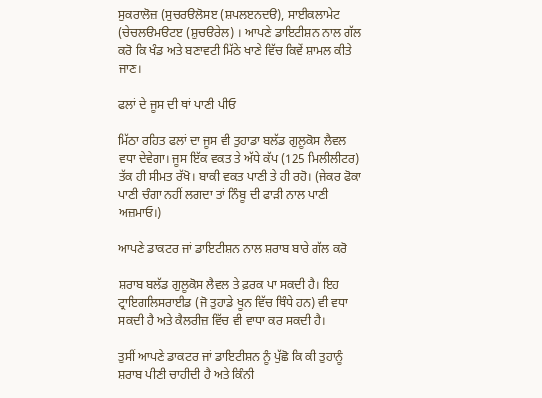ਸੁਕਰਾਲੋਜ਼ (ਸੁਚਰੳਲੋਸੲ (ਸ਼ਪਲੲਨਦੳ), ਸਾਈਕਲਾਮੇਟ (ਚੇਚਲੳਮੳਟੲ (ਸ਼ੁਚੳਰੇਲ) । ਆਪਣੇ ਡਾਇਟੀਸ਼ਨ ਨਾਲ ਗੱਲ ਕਰੋ ਕਿ ਖੰਡ ਅਤੇ ਬਣਾਵਟੀ ਮਿੱਠੇ ਖਾਣੇ ਵਿੱਚ ਕਿਵੇਂ ਸ਼ਾਮਲ ਕੀਤੇ ਜਾਣ।

ਫਲਾਂ ਦੇ ਜੂਸ ਦੀ ਥਾਂ ਪਾਣੀ ਪੀਓ

ਮਿੱਠਾ ਰਹਿਤ ਫਲਾਂ ਦਾ ਜੂਸ ਵੀ ਤੁਹਾਡਾ ਬਲੱਡ ਗੁਲੂਕੋਸ ਲੈਵਲ ਵਧਾ ਦੇਵੇਗਾ। ਜੂਸ ਇੱਕ ਵਕਤ ਤੇ ਅੱਧੇ ਕੱਪ (125 ਮਿਲੀਲੀਟਰ) ਤੱਕ ਹੀ ਸੀਮਤ ਰੱਖੋ। ਬਾਕੀ ਵਕਤ ਪਾਣੀ ਤੇ ਹੀ ਰਹੋ। (ਜੇਕਰ ਫੋਕਾ ਪਾਣੀ ਚੰਗਾ ਨਹੀਂ ਲਗਦਾ ਤਾਂ ਨਿੰਬੂ ਦੀ ਫਾੜੀ ਨਾਲ ਪਾਣੀ ਅਜ਼ਮਾਓ।)

ਆਪਣੇ ਡਾਕਟਰ ਜਾਂ ਡਾਇਟੀਸ਼ਨ ਨਾਲ ਸ਼ਰਾਬ ਬਾਰੇ ਗੱਲ ਕਰੋ

ਸ਼ਰਾਬ ਬਲੱਡ ਗੁਲੂਕੋਸ ਲੈਵਲ ਤੇ ਫ਼ਰਕ ਪਾ ਸਕਦੀ ਹੈ। ਇਹ ਟ੍ਰਾਇਗਲਿਸਰਾਈਡ (ਜੋ ਤੁਹਾਡੇ ਖੂਨ ਵਿੱਚ ਥਿੰਧੇ ਹਨ) ਵੀ ਵਧਾ ਸਕਦੀ ਹੈ ਅਤੇ ਕੈਲਰੀਜ਼ ਵਿੱਚ ਵੀ ਵਾਧਾ ਕਰ ਸਕਦੀ ਹੈ।

ਤੁਸੀਂ ਆਪਣੇ ਡਾਕਟਰ ਜਾਂ ਡਾਇਟੀਸ਼ਨ ਨੂੰ ਪੁੱਛੋ ਕਿ ਕੀ ਤੁਹਾਨੂੰ ਸ਼ਰਾਬ ਪੀਣੀ ਚਾਹੀਦੀ ਹੈ ਅਤੇ ਕਿੰਨੀ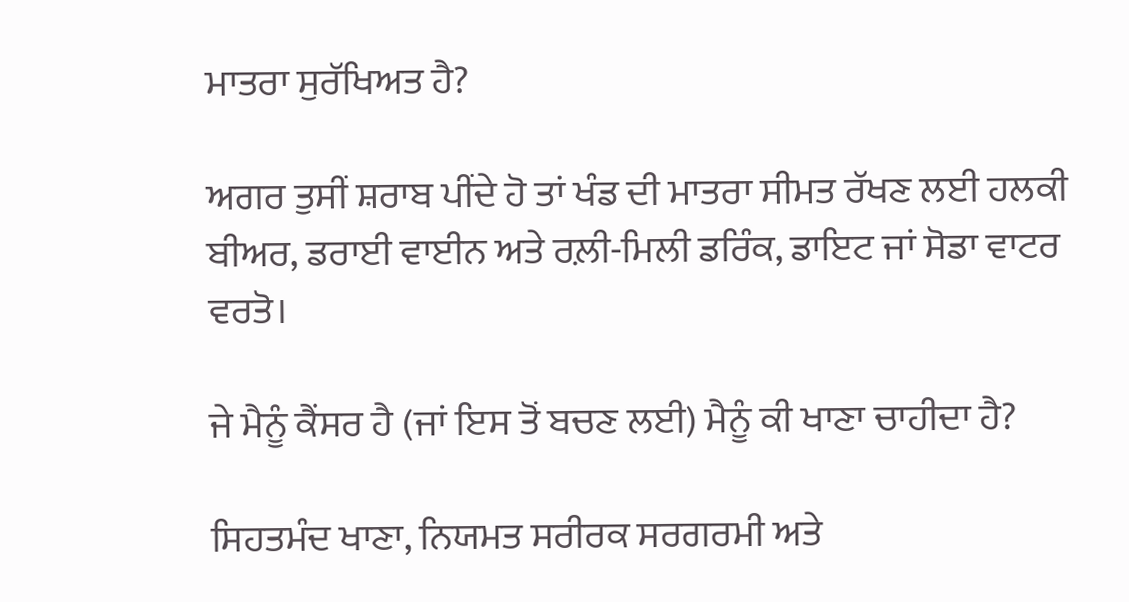ਮਾਤਰਾ ਸੁਰੱਖਿਅਤ ਹੈ?

ਅਗਰ ਤੁਸੀਂ ਸ਼ਰਾਬ ਪੀਂਦੇ ਹੋ ਤਾਂ ਖੰਡ ਦੀ ਮਾਤਰਾ ਸੀਮਤ ਰੱਖਣ ਲਈ ਹਲਕੀ ਬੀਅਰ, ਡਰਾਈ ਵਾਈਨ ਅਤੇ ਰਲ਼ੀ-ਮਿਲੀ ਡਰਿੰਕ, ਡਾਇਟ ਜਾਂ ਸੋਡਾ ਵਾਟਰ ਵਰਤੋ।

ਜੇ ਮੈਨੂੰ ਕੈਂਸਰ ਹੈ (ਜਾਂ ਇਸ ਤੋਂ ਬਚਣ ਲਈ) ਮੈਨੂੰ ਕੀ ਖਾਣਾ ਚਾਹੀਦਾ ਹੈ?

ਸਿਹਤਮੰਦ ਖਾਣਾ, ਨਿਯਮਤ ਸਰੀਰਕ ਸਰਗਰਮੀ ਅਤੇ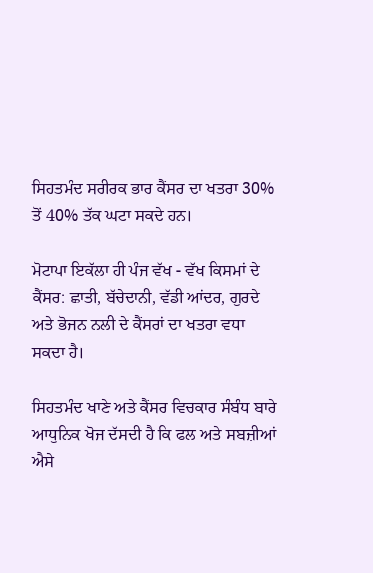ਸਿਹਤਮੰਦ ਸਰੀਰਕ ਭਾਰ ਕੈਂਸਰ ਦਾ ਖਤਰਾ 30% ਤੋਂ 40% ਤੱਕ ਘਟਾ ਸਕਦੇ ਹਨ।

ਮੋਟਾਪਾ ਇਕੱਲਾ ਹੀ ਪੰਜ ਵੱਖ - ਵੱਖ ਕਿਸਮਾਂ ਦੇ ਕੈਂਸਰ: ਛਾਤੀ, ਬੱਚੇਦਾਨੀ, ਵੱਡੀ ਆਂਦਰ, ਗੁਰਦੇ ਅਤੇ ਭੋਜਨ ਨਲੀ ਦੇ ਕੈਂਸਰਾਂ ਦਾ ਖਤਰਾ ਵਧਾ ਸਕਦਾ ਹੈ।

ਸਿਹਤਮੰਦ ਖਾਣੇ ਅਤੇ ਕੈਂਸਰ ਵਿਚਕਾਰ ਸੰਬੰਧ ਬਾਰੇ ਆਧੁਨਿਕ ਖੋਜ ਦੱਸਦੀ ਹੈ ਕਿ ਫਲ ਅਤੇ ਸਬਜ਼ੀਆਂ ਐਸੇ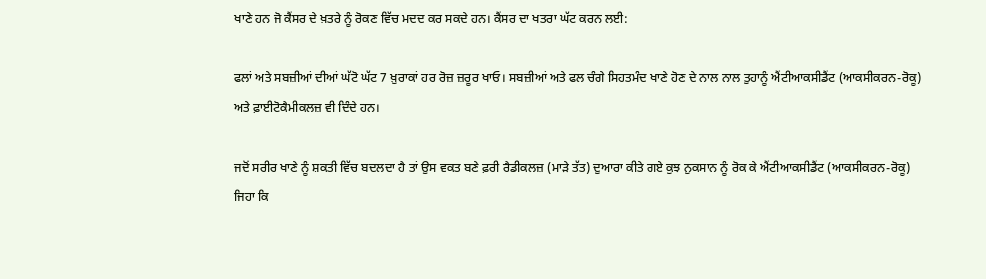ਖਾਣੇ ਹਨ ਜੋ ਕੈਂਸਰ ਦੇ ਖ਼ਤਰੇ ਨੂੰ ਰੋਕਣ ਵਿੱਚ ਮਦਦ ਕਰ ਸਕਦੇ ਹਨ। ਕੈਂਸਰ ਦਾ ਖਤਰਾ ਘੱਟ ਕਰਨ ਲਈ:

ਫਲਾਂ ਅਤੇ ਸਬਜ਼ੀਆਂ ਦੀਆਂ ਘੱਟੋ ਘੱਟ 7 ਖ਼ੁਰਾਕਾਂ ਹਰ ਰੋਜ਼ ਜ਼ਰੂਰ ਖਾਓ। ਸਬਜ਼ੀਆਂ ਅਤੇ ਫਲ ਚੰਗੇ ਸਿਹਤਮੰਦ ਖਾਣੇ ਹੋਣ ਦੇ ਨਾਲ ਨਾਲ ਤੁਹਾਨੂੰ ਐਂਟੀਆਕਸੀਡੈਂਟ (ਆਕਸੀਕਰਨ-ਰੋਕੂ) ਅਤੇ ਫ਼ਾਈਟੋਕੈਮੀਕਲਜ਼ ਵੀ ਦਿੰਦੇ ਹਨ।

ਜਦੋਂ ਸਰੀਰ ਖਾਣੇ ਨੂੰ ਸ਼ਕਤੀ ਵਿੱਚ ਬਦਲਦਾ ਹੈ ਤਾਂ ਉਸ ਵਕਤ ਬਣੇ ਫ਼ਰੀ ਰੈਡੀਕਲਜ਼ (ਮਾੜੇ ਤੱਤ) ਦੁਆਰਾ ਕੀਤੇ ਗਏ ਕੁਝ ਨੁਕਸਾਨ ਨੂੰ ਰੋਕ ਕੇ ਐਂਟੀਆਕਸੀਡੈਂਟ (ਆਕਸੀਕਰਨ-ਰੋਕੂ) ਜਿਹਾ ਕਿ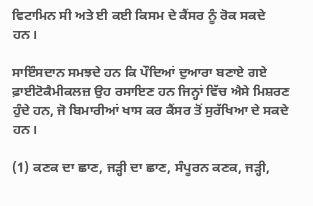ਵਿਟਾਮਿਨ ਸੀ ਅਤੇ ਈ ਕਈ ਕਿਸਮ ਦੇ ਕੈਂਸਰ ਨੂੰ ਰੋਕ ਸਕਦੇ ਹਨ।

ਸਾਇੰਸਦਾਨ ਸਮਝਦੇ ਹਨ ਕਿ ਪੌਦਿਆਂ ਦੁਆਰਾ ਬਣਾਏ ਗਏ ਫ਼ਾਈਟੋਕੈਮੀਕਲਜ਼ ਉਹ ਰਸਾਇਣ ਹਨ ਜਿਨ੍ਹਾਂ ਵਿੱਚ ਐਸੇ ਮਿਸ਼ਰਣ ਹੁੰਦੇ ਹਨ, ਜੋ ਬਿਮਾਰੀਆਂ ਖਾਸ ਕਰ ਕੈਂਸਰ ਤੋਂ ਸੁਰੱਖਿਆ ਦੇ ਸਕਦੇ ਹਨ।

(1) ਕਣਕ ਦਾ ਛਾਣ, ਜੜ੍ਹੀ ਦਾ ਛਾਣ, ਸੰਪੂਰਨ ਕਣਕ, ਜੜ੍ਹੀ,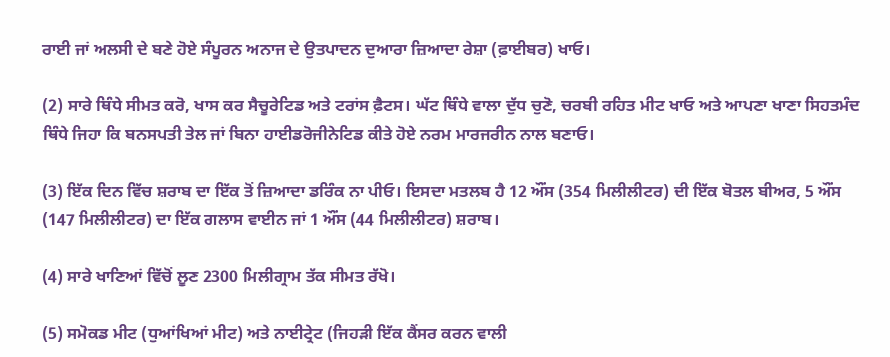ਰਾਈ ਜਾਂ ਅਲਸੀ ਦੇ ਬਣੇ ਹੋਏ ਸੰਪੂਰਨ ਅਨਾਜ ਦੇ ਉਤਪਾਦਨ ਦੁਆਰਾ ਜ਼ਿਆਦਾ ਰੇਸ਼ਾ (ਫ਼ਾਈਬਰ) ਖਾਓ।

(2) ਸਾਰੇ ਥਿੰਧੇ ਸੀਮਤ ਕਰੋ, ਖਾਸ ਕਰ ਸੈਚੂਰੇਟਿਡ ਅਤੇ ਟਰਾਂਸ ਫ਼ੈਟਸ। ਘੱਟ ਥਿੰਧੇ ਵਾਲਾ ਦੁੱਧ ਚੁਣੋ, ਚਰਬੀ ਰਹਿਤ ਮੀਟ ਖਾਓ ਅਤੇ ਆਪਣਾ ਖਾਣਾ ਸਿਹਤਮੰਦ ਥਿੰਧੇ ਜਿਹਾ ਕਿ ਬਨਸਪਤੀ ਤੇਲ ਜਾਂ ਬਿਨਾ ਹਾਈਡਰੋਜੀਨੇਟਿਡ ਕੀਤੇ ਹੋਏ ਨਰਮ ਮਾਰਜਰੀਨ ਨਾਲ ਬਣਾਓ।

(3) ਇੱਕ ਦਿਨ ਵਿੱਚ ਸ਼ਰਾਬ ਦਾ ਇੱਕ ਤੋਂ ਜ਼ਿਆਦਾ ਡਰਿੰਕ ਨਾ ਪੀਓ। ਇਸਦਾ ਮਤਲਬ ਹੈ 12 ਔਂਸ (354 ਮਿਲੀਲੀਟਰ) ਦੀ ਇੱਕ ਬੋਤਲ ਬੀਅਰ, 5 ਔਂਸ (147 ਮਿਲੀਲੀਟਰ) ਦਾ ਇੱਕ ਗਲਾਸ ਵਾਈਨ ਜਾਂ 1 ਔਂਸ (44 ਮਿਲੀਲੀਟਰ) ਸ਼ਰਾਬ।

(4) ਸਾਰੇ ਖਾਣਿਆਂ ਵਿੱਚੋਂ ਲੂਣ 2300 ਮਿਲੀਗ੍ਰਾਮ ਤੱਕ ਸੀਮਤ ਰੱਖੋ।

(5) ਸਮੋਕਡ ਮੀਟ (ਧੁਆਂਖਿਆਂ ਮੀਟ) ਅਤੇ ਨਾਈਟ੍ਰੇਟ (ਜਿਹੜੀ ਇੱਕ ਕੈਂਸਰ ਕਰਨ ਵਾਲੀ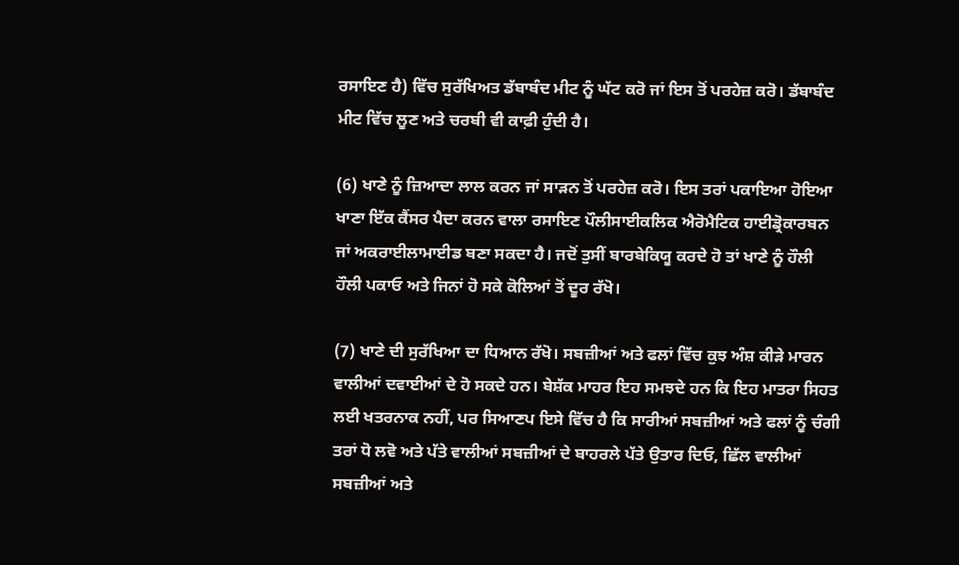ਰਸਾਇਣ ਹੈ) ਵਿੱਚ ਸੁਰੱਖਿਅਤ ਡੱਬਾਬੰਦ ਮੀਟ ਨੂੰ ਘੱਟ ਕਰੋ ਜਾਂ ਇਸ ਤੋਂ ਪਰਹੇਜ਼ ਕਰੋ। ਡੱਬਾਬੰਦ ਮੀਟ ਵਿੱਚ ਲੂਣ ਅਤੇ ਚਰਬੀ ਵੀ ਕਾਫ਼ੀ ਹੁੰਦੀ ਹੈ।

(6) ਖਾਣੇ ਨੂੰ ਜ਼ਿਆਦਾ ਲਾਲ ਕਰਨ ਜਾਂ ਸਾੜਨ ਤੋਂ ਪਰਹੇਜ਼ ਕਰੋ। ਇਸ ਤਰਾਂ ਪਕਾਇਆ ਹੋਇਆ ਖਾਣਾ ਇੱਕ ਕੈਂਸਰ ਪੈਦਾ ਕਰਨ ਵਾਲਾ ਰਸਾਇਣ ਪੌਲੀਸਾਈਕਲਿਕ ਐਰੋਮੈਟਿਕ ਹਾਈਡ੍ਰੋਕਾਰਬਨ ਜਾਂ ਅਕਰਾਈਲਾਮਾਈਡ ਬਣਾ ਸਕਦਾ ਹੈ। ਜਦੋਂ ਤੁਸੀਂ ਬਾਰਬੇਕਿਯੂ ਕਰਦੇ ਹੋ ਤਾਂ ਖਾਣੇ ਨੂੰ ਹੌਲੀ ਹੌਲੀ ਪਕਾਓ ਅਤੇ ਜਿਨਾਂ ਹੋ ਸਕੇ ਕੋਲਿਆਂ ਤੋਂ ਦੂਰ ਰੱਖੋ।

(7) ਖਾਣੇ ਦੀ ਸੁਰੱਖਿਆ ਦਾ ਧਿਆਨ ਰੱਖੋ। ਸਬਜ਼ੀਆਂ ਅਤੇ ਫਲਾਂ ਵਿੱਚ ਕੁਝ ਅੰਸ਼ ਕੀੜੇ ਮਾਰਨ ਵਾਲੀਆਂ ਦਵਾਈਆਂ ਦੇ ਹੋ ਸਕਦੇ ਹਨ। ਬੇਸ਼ੱਕ ਮਾਹਰ ਇਹ ਸਮਝਦੇ ਹਨ ਕਿ ਇਹ ਮਾਤਰਾ ਸਿਹਤ ਲਈ ਖਤਰਨਾਕ ਨਹੀਂ, ਪਰ ਸਿਆਣਪ ਇਸੇ ਵਿੱਚ ਹੈ ਕਿ ਸਾਰੀਆਂ ਸਬਜ਼ੀਆਂ ਅਤੇ ਫਲਾਂ ਨੂੰ ਚੰਗੀ ਤਰਾਂ ਧੋ ਲਵੋ ਅਤੇ ਪੱਤੇ ਵਾਲੀਆਂ ਸਬਜ਼ੀਆਂ ਦੇ ਬਾਹਰਲੇ ਪੱਤੇ ਉਤਾਰ ਦਿਓ, ਛਿੱਲ ਵਾਲੀਆਂ ਸਬਜ਼ੀਆਂ ਅਤੇ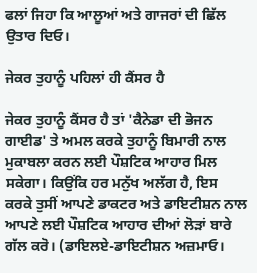ਫਲਾਂ ਜਿਹਾ ਕਿ ਆਲੂਆਂ ਅਤੇ ਗਾਜਰਾਂ ਦੀ ਛਿੱਲ ਉਤਾਰ ਦਿਓ।

ਜੇਕਰ ਤੁਹਾਨੂੰ ਪਹਿਲਾਂ ਹੀ ਕੈਂਸਰ ਹੈ

ਜੇਕਰ ਤੁਹਾਨੂੰ ਕੈਂਸਰ ਹੈ ਤਾਂ 'ਕੈਨੇਡਾ ਦੀ ਭੋਜਨ ਗਾਈਡ' ਤੇ ਅਮਲ ਕਰਕੇ ਤੁਹਾਨੂੰ ਬਿਮਾਰੀ ਨਾਲ ਮੁਕਾਬਲਾ ਕਰਨ ਲਈ ਪੌਸ਼ਟਿਕ ਆਹਾਰ ਮਿਲ ਸਕੇਗਾ। ਕਿਉਂਕਿ ਹਰ ਮਨੁੱਖ ਅਲੱਗ ਹੈ, ਇਸ ਕਰਕੇ ਤੁਸੀਂ ਆਪਣੇ ਡਾਕਟਰ ਅਤੇ ਡਾਇਟੀਸ਼ਨ ਨਾਲ ਆਪਣੇ ਲਈ ਪੌਸ਼ਟਿਕ ਆਹਾਰ ਦੀਆਂ ਲੋੜਾਂ ਬਾਰੇ ਗੱਲ ਕਰੋ। (ਡਾਇਲਏ-ਡਾਇਟੀਸ਼ਨ ਅਜ਼ਮਾਓ।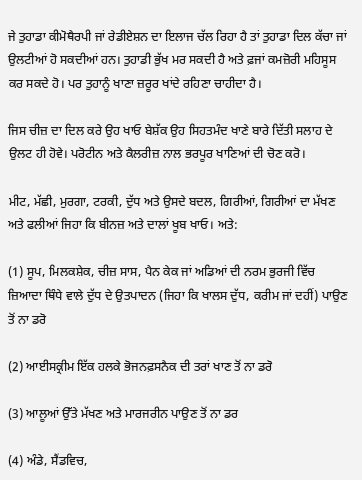ਜੇ ਤੁਹਾਡਾ ਕੀਮੋਥੈਰਪੀ ਜਾਂ ਰੇਡੀਏਸ਼ਨ ਦਾ ਇਲਾਜ ਚੱਲ ਰਿਹਾ ਹੈ ਤਾਂ ਤੁਹਾਡਾ ਦਿਲ ਕੱਚਾ ਜਾਂ ਉਲਟੀਆਂ ਹੋ ਸਕਦੀਆਂ ਹਨ। ਤੁਹਾਡੀ ਭੁੱਖ ਮਰ ਸਕਦੀ ਹੈ ਅਤੇ ਫ਼ਜਾਂ ਕਮਜ਼ੋਰੀ ਮਹਿਸੂਸ ਕਰ ਸਕਦੇ ਹੋ। ਪਰ ਤੁਹਾਨੂੰ ਖਾਣਾ ਜ਼ਰੂਰ ਖਾਂਦੇ ਰਹਿਣਾ ਚਾਹੀਦਾ ਹੈ।

ਜਿਸ ਚੀਜ਼ ਦਾ ਦਿਲ ਕਰੇ ਉਹ ਖਾਓ ਬੇਸ਼ੱਕ ਉਹ ਸਿਹਤਮੰਦ ਖਾਣੇ ਬਾਰੇ ਦਿੱਤੀ ਸਲਾਹ ਦੇ ਉਲਟ ਹੀ ਹੋਵੇ। ਪਰੋਟੀਨ ਅਤੇ ਕੈਲਰੀਜ਼ ਨਾਲ ਭਰਪੂਰ ਖਾਣਿਆਂ ਦੀ ਚੋਣ ਕਰੋ।

ਮੀਟ, ਮੱਛੀ, ਮੁਰਗਾ, ਟਰਕੀ, ਦੁੱਧ ਅਤੇ ਉਸਦੇ ਬਦਲ, ਗਿਰੀਆਂ, ਗਿਰੀਆਂ ਦਾ ਮੱਖਣ ਅਤੇ ਫਲੀਆਂ ਜਿਹਾ ਕਿ ਬੀਨਜ਼ ਅਤੇ ਦਾਲਾਂ ਖੂਬ ਖਾਓ। ਅਤੇ:

(1) ਸੂਪ, ਮਿਲਕਸ਼ੇਕ, ਚੀਜ਼ ਸਾਸ, ਪੈਨ ਕੇਕ ਜਾਂ ਅਡਿਆਂ ਦੀ ਨਰਮ ਭੁਰਜੀ ਵਿੱਚ ਜ਼ਿਆਦਾ ਥਿੰਧੇ ਵਾਲੇ ਦੁੱਧ ਦੇ ਉਤਪਾਦਨ (ਜਿਹਾ ਕਿ ਖਾਲਸ ਦੁੱਧ, ਕਰੀਮ ਜਾਂ ਦਹੀਂ) ਪਾਉਣ ਤੋਂ ਨਾ ਡਰੋ

(2) ਆਈਸਕ੍ਰੀਮ ਇੱਕ ਹਲਕੇ ਭੋਜਨਫ਼ਸਨੈਕ ਦੀ ਤਰਾਂ ਖਾਣ ਤੋਂ ਨਾ ਡਰੋ

(3) ਆਲੂਆਂ ਉੱਤੇ ਮੱਖਣ ਅਤੇ ਮਾਰਜਰੀਨ ਪਾਉਣ ਤੋਂ ਨਾ ਡਰ

(4) ਅੰਡੇ, ਸੈਂਡਵਿਚ,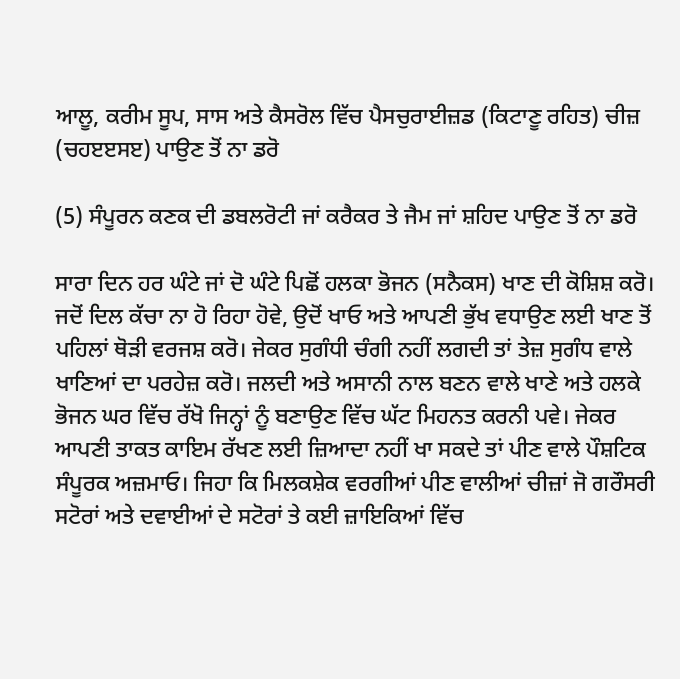ਆਲੂ, ਕਰੀਮ ਸੂਪ, ਸਾਸ ਅਤੇ ਕੈਸਰੋਲ ਵਿੱਚ ਪੈਸਚੁਰਾਈਜ਼ਡ (ਕਿਟਾਣੂ ਰਹਿਤ) ਚੀਜ਼ (ਚਹੲੲਸੲ) ਪਾਉਣ ਤੋਂ ਨਾ ਡਰੋ

(5) ਸੰਪੂਰਨ ਕਣਕ ਦੀ ਡਬਲਰੋਟੀ ਜਾਂ ਕਰੈਕਰ ਤੇ ਜੈਮ ਜਾਂ ਸ਼ਹਿਦ ਪਾਉਣ ਤੋਂ ਨਾ ਡਰੋ

ਸਾਰਾ ਦਿਨ ਹਰ ਘੰਟੇ ਜਾਂ ਦੋ ਘੰਟੇ ਪਿਛੋਂ ਹਲਕਾ ਭੋਜਨ (ਸਨੈਕਸ) ਖਾਣ ਦੀ ਕੋਸ਼ਿਸ਼ ਕਰੋ। ਜਦੋਂ ਦਿਲ ਕੱਚਾ ਨਾ ਹੋ ਰਿਹਾ ਹੋਵੇ, ਉਦੋਂ ਖਾਓ ਅਤੇ ਆਪਣੀ ਭੁੱਖ ਵਧਾਉਣ ਲਈ ਖਾਣ ਤੋਂ ਪਹਿਲਾਂ ਥੋੜੀ ਵਰਜਸ਼ ਕਰੋ। ਜੇਕਰ ਸੁਗੰਧੀ ਚੰਗੀ ਨਹੀਂ ਲਗਦੀ ਤਾਂ ਤੇਜ਼ ਸੁਗੰਧ ਵਾਲੇ ਖਾਣਿਆਂ ਦਾ ਪਰਹੇਜ਼ ਕਰੋ। ਜਲਦੀ ਅਤੇ ਅਸਾਨੀ ਨਾਲ ਬਣਨ ਵਾਲੇ ਖਾਣੇ ਅਤੇ ਹਲਕੇ ਭੋਜਨ ਘਰ ਵਿੱਚ ਰੱਖੋ ਜਿਨ੍ਹਾਂ ਨੂੰ ਬਣਾਉਣ ਵਿੱਚ ਘੱਟ ਮਿਹਨਤ ਕਰਨੀ ਪਵੇ। ਜੇਕਰ ਆਪਣੀ ਤਾਕਤ ਕਾਇਮ ਰੱਖਣ ਲਈ ਜ਼ਿਆਦਾ ਨਹੀਂ ਖਾ ਸਕਦੇ ਤਾਂ ਪੀਣ ਵਾਲੇ ਪੌਸ਼ਟਿਕ ਸੰਪੂਰਕ ਅਜ਼ਮਾਓ। ਜਿਹਾ ਕਿ ਮਿਲਕਸ਼ੇਕ ਵਰਗੀਆਂ ਪੀਣ ਵਾਲੀਆਂ ਚੀਜ਼ਾਂ ਜੋ ਗਰੌਸਰੀ ਸਟੋਰਾਂ ਅਤੇ ਦਵਾਈਆਂ ਦੇ ਸਟੋਰਾਂ ਤੇ ਕਈ ਜ਼ਾਇਕਿਆਂ ਵਿੱਚ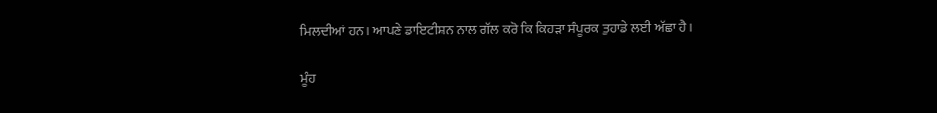ਮਿਲਦੀਆਂ ਹਨ। ਆਪਣੇ ਡਾਇਟੀਸ਼ਨ ਨਾਲ ਗੱਲ ਕਰੋ ਕਿ ਕਿਹੜਾ ਸੰਪੂਰਕ ਤੁਹਾਡੇ ਲਈ ਅੱਛਾ ਹੈ।

ਮੂੰਹ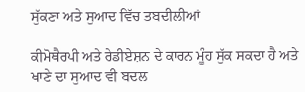ਸੁੱਕਣਾ ਅਤੇ ਸੁਆਦ ਵਿੱਚ ਤਬਦੀਲੀਆਂ

ਕੀਮੋਥੈਰਪੀ ਅਤੇ ਰੇਡੀਏਸ਼ਨ ਦੇ ਕਾਰਨ ਮੂੰਹ ਸੁੱਕ ਸਕਦਾ ਹੈ ਅਤੇ ਖਾਣੇ ਦਾ ਸੁਆਦ ਵੀ ਬਦਲ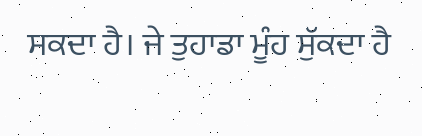ਸਕਦਾ ਹੈ। ਜੇ ਤੁਹਾਡਾ ਮੂੰਹ ਸੁੱਕਦਾ ਹੈ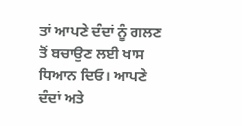ਤਾਂ ਆਪਣੇ ਦੰਦਾਂ ਨੂੰ ਗਲਣ ਤੋਂ ਬਚਾਉਣ ਲਈ ਖਾਸ ਧਿਆਨ ਦਿਓ। ਆਪਣੇ ਦੰਦਾਂ ਅਤੇ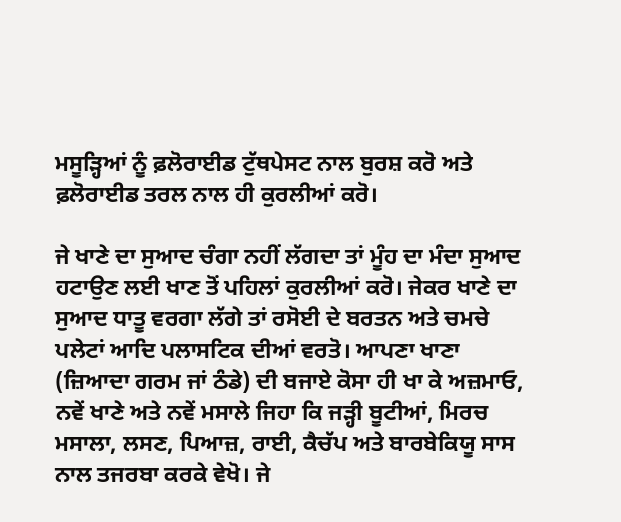ਮਸੂੜ੍ਹਿਆਂ ਨੂੰ ਫ਼ਲੋਰਾਈਡ ਟੁੱਥਪੇਸਟ ਨਾਲ ਬੁਰਸ਼ ਕਰੋ ਅਤੇ ਫ਼ਲੋਰਾਈਡ ਤਰਲ ਨਾਲ ਹੀ ਕੁਰਲੀਆਂ ਕਰੋ।

ਜੇ ਖਾਣੇ ਦਾ ਸੁਆਦ ਚੰਗਾ ਨਹੀਂ ਲੱਗਦਾ ਤਾਂ ਮੂੰਹ ਦਾ ਮੰਦਾ ਸੁਆਦ ਹਟਾਉਣ ਲਈ ਖਾਣ ਤੋਂ ਪਹਿਲਾਂ ਕੁਰਲੀਆਂ ਕਰੋ। ਜੇਕਰ ਖਾਣੇ ਦਾ ਸੁਆਦ ਧਾਤੂ ਵਰਗਾ ਲੱਗੇ ਤਾਂ ਰਸੋਈ ਦੇ ਬਰਤਨ ਅਤੇ ਚਮਚੇ ਪਲੇਟਾਂ ਆਦਿ ਪਲਾਸਟਿਕ ਦੀਆਂ ਵਰਤੋ। ਆਪਣਾ ਖਾਣਾ (ਜ਼ਿਆਦਾ ਗਰਮ ਜਾਂ ਠੰਡੇ) ਦੀ ਬਜਾਏ ਕੋਸਾ ਹੀ ਖਾ ਕੇ ਅਜ਼ਮਾਓ, ਨਵੇਂ ਖਾਣੇ ਅਤੇ ਨਵੇਂ ਮਸਾਲੇ ਜਿਹਾ ਕਿ ਜੜ੍ਹੀ ਬੂਟੀਆਂ, ਮਿਰਚ ਮਸਾਲਾ, ਲਸਣ, ਪਿਆਜ਼, ਰਾਈ, ਕੈਚੱਪ ਅਤੇ ਬਾਰਬੇਕਿਯੂ ਸਾਸ ਨਾਲ ਤਜਰਬਾ ਕਰਕੇ ਵੇਖੋ। ਜੇ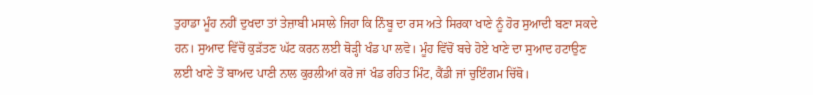ਤੁਹਾਡਾ ਮੂੰਹ ਨਹੀਂ ਦੁਖਦਾ ਤਾਂ ਤੇਜ਼ਾਬੀ ਮਸਾਲੇ ਜਿਹਾ ਕਿ ਨਿੰਬੂ ਦਾ ਰਸ ਅਤੇ ਸਿਰਕਾ ਖਾਣੇ ਨੂੰ ਹੋਰ ਸੁਆਦੀ ਬਣਾ ਸਕਦੇ ਹਨ। ਸੁਆਦ ਵਿੱਚੋਂ ਕੁੜੱਤਣ ਘੱਟ ਕਰਨ ਲਈ ਥੋੜ੍ਹੀ ਖੰਡ ਪਾ ਲਵੋ। ਮੂੰਹ ਵਿੱਚੋਂ ਬਚੇ ਹੋਏ ਖਾਣੇ ਦਾ ਸੁਆਦ ਹਟਾਉਣ ਲਈ ਖਾਣੇ ਤੋਂ ਬਾਅਦ ਪਾਣੀ ਨਾਲ ਕੁਰਲੀਆਂ ਕਰੋ ਜਾਂ ਖੰਡ ਰਹਿਤ ਮਿੰਟ, ਕੈਂਡੀ ਜਾਂ ਚੁਇੰਗਮ ਚਿੱਥੋ।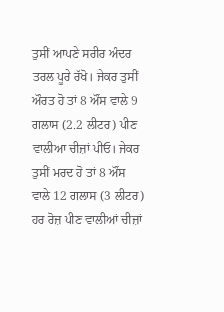ਤੁਸੀਂ ਆਪਣੇ ਸਰੀਰ ਅੰਦਰ ਤਰਲ ਪੂਰੇ ਰੱਖੋ। ਜੇਕਰ ਤੁਸੀਂ ਔਰਤ ਹੋ ਤਾਂ 8 ਔਂਸ ਵਾਲੇ 9 ਗਲਾਸ (2.2 ਲੀਟਰ) ਪੀਣ ਵਾਲੀਆ ਚੀਜ਼ਾਂ ਪੀਓ। ਜੇਕਰ ਤੁਸੀਂ ਮਰਦ ਹੋ ਤਾਂ 8 ਔਂਸ ਵਾਲੇ 12 ਗਲਾਸ (3 ਲੀਟਰ) ਹਰ ਰੋਜ਼ ਪੀਣ ਵਾਲੀਆਂ ਚੀਜ਼ਾਂ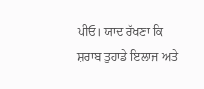ਪੀਓ। ਯਾਦ ਰੱਖਣਾ ਕਿ ਸ਼ਰਾਬ ਤੁਹਾਡੇ ਇਲਾਜ ਅਤੇ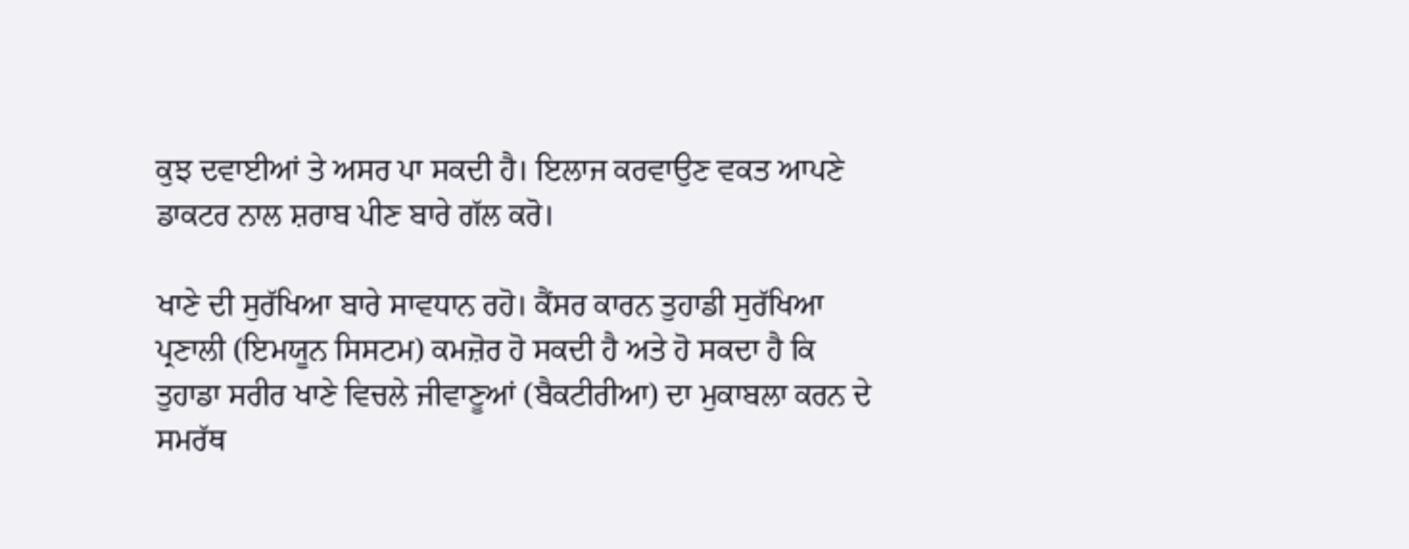ਕੁਝ ਦਵਾਈਆਂ ਤੇ ਅਸਰ ਪਾ ਸਕਦੀ ਹੈ। ਇਲਾਜ ਕਰਵਾਉਣ ਵਕਤ ਆਪਣੇ ਡਾਕਟਰ ਨਾਲ ਸ਼ਰਾਬ ਪੀਣ ਬਾਰੇ ਗੱਲ ਕਰੋ।

ਖਾਣੇ ਦੀ ਸੁਰੱਖਿਆ ਬਾਰੇ ਸਾਵਧਾਨ ਰਹੋ। ਕੈਂਸਰ ਕਾਰਨ ਤੁਹਾਡੀ ਸੁਰੱਖਿਆ ਪ੍ਰਣਾਲੀ (ਇਮਯੂਨ ਸਿਸਟਮ) ਕਮਜ਼ੋਰ ਹੋ ਸਕਦੀ ਹੈ ਅਤੇ ਹੋ ਸਕਦਾ ਹੈ ਕਿ ਤੁਹਾਡਾ ਸਰੀਰ ਖਾਣੇ ਵਿਚਲੇ ਜੀਵਾਣੂਆਂ (ਬੈਕਟੀਰੀਆ) ਦਾ ਮੁਕਾਬਲਾ ਕਰਨ ਦੇ ਸਮਰੱਥ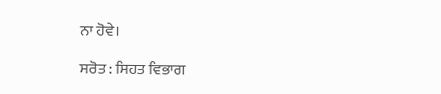ਨਾ ਹੋਵੇ।

ਸਰੋਤ : ਸਿਹਤ ਵਿਭਾਗ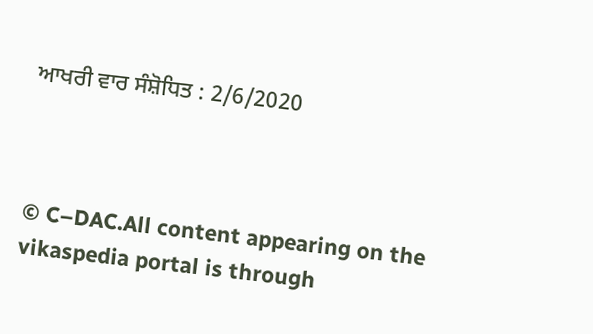ਆਖਰੀ ਵਾਰ ਸੰਸ਼ੋਧਿਤ : 2/6/2020



© C–DAC.All content appearing on the vikaspedia portal is through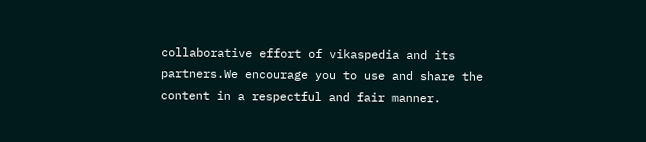collaborative effort of vikaspedia and its partners.We encourage you to use and share the content in a respectful and fair manner.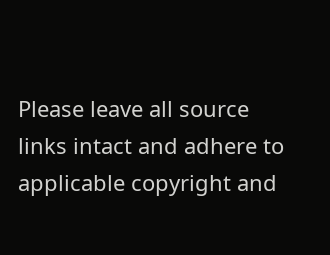Please leave all source links intact and adhere to applicable copyright and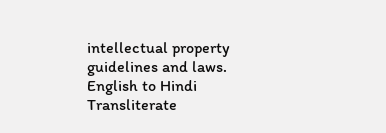intellectual property guidelines and laws.
English to Hindi Transliterate